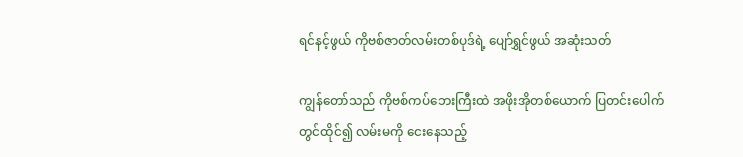ရင်နင့်ဖွယ် ကိုဗစ်ဇာတ်လမ်းတစ်ပုဒ်ရဲ့ ပျော်ရွှင်ဖွယ် အဆုံးသတ်

ကျွန်တော်သည် ကိုဗစ်ကပ်ဘေးကြီးထဲ အဖိုးအိုတစ်ယောက် ပြတင်းပေါက်တွင်ထိုင်၍ လမ်းမကို ငေးနေသည့်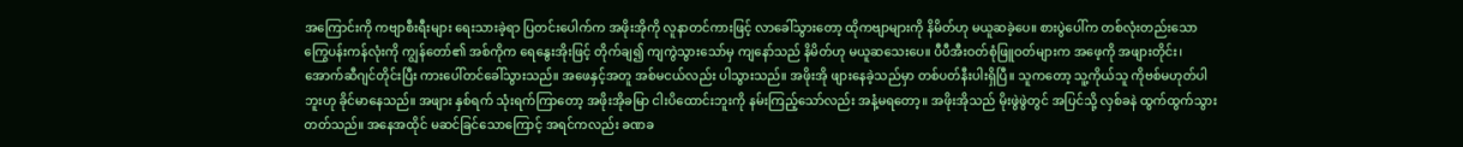အကြောင်းကို ကဗျာစီးရီးများ ရေးသားခဲ့ရာ ပြတင်းပေါက်က အဖိုးအိုကို လူနာတင်ကားဖြင့် လာခေါ်သွားတော့ ထိုကဗျာများကို နိမိတ်ဟု မယူဆခဲ့ပေ။ စားပွဲပေါ်က တစ်လုံးတည်းသော ကြွေပန်းကန်လုံးကို ကျွန်တော်၏ အစ်ကိုက ရေနွေးအိုးဖြင့် တိုက်ချ၍ ကျကွဲသွားသော်မှ ကျနော်သည် နိမိတ်ဟု မယူဆသေးပေ။ ပီပီအီးဝတ်စုံဖြူဝတ်များက အဖေ့ကို အဖျားတိုင်း၊ အောက်ဆီဂျင်တိုင်းပြီး ကားပေါ်တင်ခေါ်သွားသည်။ အဖေနှင့်အတူ အစ်မငယ်လည်း ပါသွားသည်။ အဖိုးအို ဖျားနေခဲ့သည်မှာ တစ်ပတ်နီးပါးရှိပြီ။ သူကတော့ သူ့ကိုယ်သူ ကိုဗစ်မဟုတ်ပါဘူးဟု ခိုင်မာနေသည်။ အဖျား နှစ်ရက် သုံးရက်ကြာတော့ အဖိုးအိုခမြာ ငါးပိထောင်းဘူးကို နမ်းကြည့်သော်လည်း အနံ့မရတော့။ အဖိုးအိုသည် မိုးဖွဲဖွဲတွင် အပြင်သို့ လှစ်ခနဲ ထွက်ထွက်သွားတတ်သည်။ အနေအထိုင် မဆင်ခြင်သောကြောင့် အရင်ကလည်း ခဏခ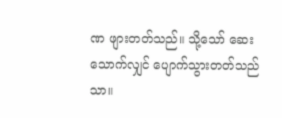ဏ ဖျားတတ်သည်။ သို့သော် ဆေးသောက်လျှင် ပျောက်သွားတတ်သည်သာ။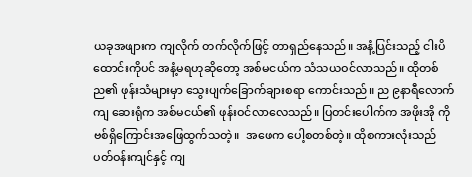ယခုအဖျားက ကျလိုက် တက်လိုက်ဖြင့် တာရှည်နေသည်။ အနံ့ပြင်းသည့် ငါးပိထောင်းကိုပင် အနံ့မရဟုဆိုတော့ အစ်မငယ်က သံသယဝင်လာသည်။ ထိုတစ်ည၏ ဖုန်းသံများမှာ သွေးပျက်ခြောက်ချားစရာ ကောင်းသည်။ ည ၉နာရီလောက်ကျ ဆေးရုံက အစ်မငယ်၏ ဖုန်းဝင်လာလေသည်။ ပြတင်းပေါက်က အဖိုးအို ကိုဗစ်ရှိကြောင်းအဖြေထွက်သတဲ့။  အဖေက ပေါ့စတစ်တဲ့။ ထိုစကားလုံးသည် ပတ်ဝန်းကျင်နှင့် ကျ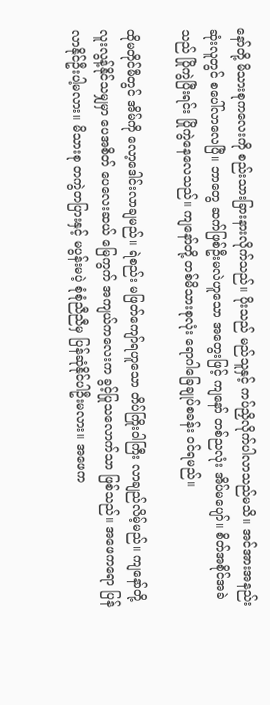နော်တို့ မိသားစုကလေးကို စည်းသားခြားနားလိုက်သည်။ ပိုးသည် မည်သူနှင့် ကပ်ညှိလိုက်ပါလာသည်မသိ။ အင်အားအနည်းဆုံးလူတွင် စပေါ်လာလေပြီ။ ဘာတွေ ဆက်ဖြစ်ဦးမလဲဟူသော အတွေးဖြင့် ကျနော် တစ်ညလုံး အိပ်မပျော်။ စိတ်အစိုင်အခဲသည် ပြိုကွဲပြီးရင်း ပြိုကွဲနေလေသည်။ ကျနော်တို့ တစ်မိသားစုလုံး ရောဂါခြေချုပ်စခန်း ဝင်ရမည်။

ထိုမတိုင်မီတွင် အိမ်ကို လော့ဒေါင်းလာချမည်။ ရဲစည်း မဖြတ်ကျော်ရဟူသော တိပ်ကြိုးဝါကြီး လာချည်လိမ့်မည်။ ကျနော်တို့ လူးလွန့်နိုင်သမျှမှာ ပေအစိတ် ပေလေးဆယ် မြေကွက် အကျယ်ကလေးက ခွင့်ပြုသလောက်သာ ဖြစ်သည်။ အဖေကရော ပြန်လာနိုင်ဦးပါ့မလား။ မိသားစု တကွဲတပြားနှင့် မပွန်းမပဲ့ စုံစုံညီညီမှ ပြန်ဆုံနိုင်ပါဦးမလား။ အဖေက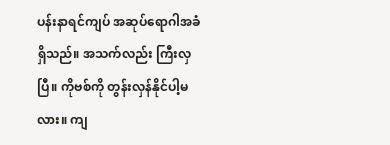ပန်းနာရင်ကျပ် အဆုပ်ရောဂါအခံရှိသည်။ အသက်လည်း ကြီးလှပြီ။ ကိုဗစ်ကို တွန်းလှန်နိုင်ပါ့မလား။ ကျ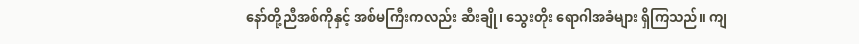နော်တို့ညီအစ်ကိုနှင့် အစ်မကြီးကလည်း ဆီးချို၊ သွေးတိုး ရောဂါအခံများ ရှိကြသည်။ ကျ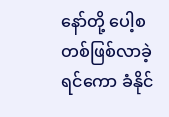နော်တို့ ပေါ့စတစ်ဖြစ်လာခဲ့ရင်ကော ခံနိုင်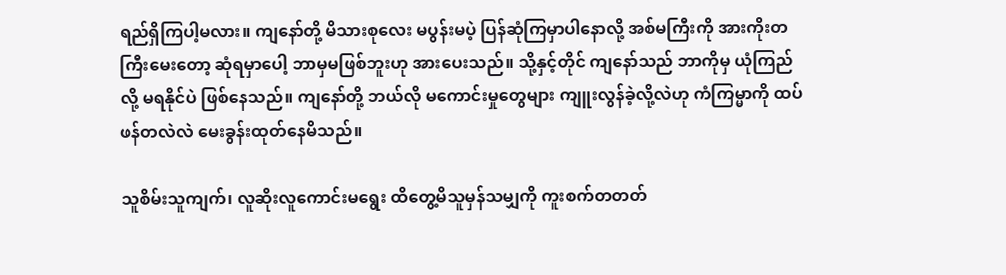ရည်ရှိကြပါ့မလား။ ကျနော်တို့ မိသားစုလေး မပွန်းမပဲ့ ပြန်ဆုံကြမှာပါနောလို့ အစ်မကြီးကို အားကိုးတကြီးမေးတော့ ဆုံရမှာပေါ့ ဘာမှမဖြစ်ဘူးဟု အားပေးသည်။ သို့နှင့်တိုင် ကျနော်သည် ဘာကိုမှ ယုံကြည်လို့ မရနိုင်ပဲ ဖြစ်နေသည်။ ကျနော်တို့ ဘယ်လို မကောင်းမှုတွေများ ကျူးလွန်ခဲ့လို့လဲဟု ကံကြမ္မာကို ထပ်ဖန်တလဲလဲ မေးခွန်းထုတ်နေမိသည်။

သူစိမ်းသူကျက်၊ လူဆိုးလူကောင်းမရွေး ထိတွေ့မိသူမှန်သမျှကို ကူးစက်တတတ်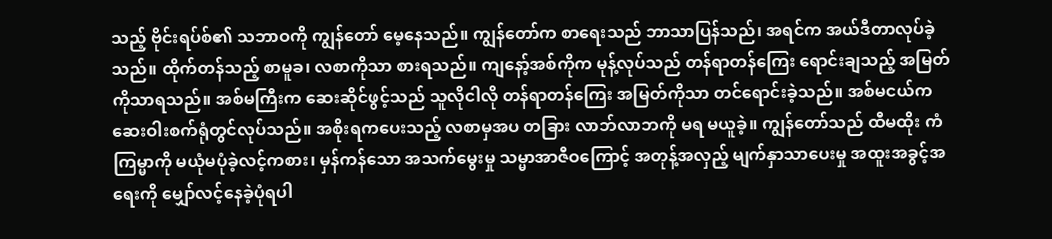သည့် ဗိုင်းရပ်စ်၏ သဘာဝကို ကျွန်တော် မေ့နေသည်။ ကျွန်တော်က စာရေးသည် ဘာသာပြန်သည်၊ အရင်က အယ်ဒီတာလုပ်ခဲ့သည်။ ထိုက်တန်သည့် စာမူခ၊ လစာကိုသာ စားရသည်။ ကျနော့်အစ်ကိုက မုန့်လုပ်သည် တန်ရာတန်ကြေး ရောင်းချသည့် အမြတ်ကိုသာရသည်။ အစ်မကြီးက ဆေးဆိုင်ဖွင့်သည် သူလိုငါလို တန်ရာတန်ကြေး အမြတ်ကိုသာ တင်ရောင်းခဲ့သည်။ အစ်မငယ်က ဆေးဝါးစက်ရုံတွင်လုပ်သည်။ အစိုးရကပေးသည့် လစာမှအပ တခြား လာဘ်လာဘကို မရ မယူခဲ့။ ကျွန်တော်သည် ထီမထိုး ကံကြမ္မာကို မယုံမပုံခဲ့လင့်ကစား၊ မှန်ကန်သော အသက်မွေးမှု သမ္မာအာဇီဝကြောင့် အတုန့်အလှည့် မျက်နှာသာပေးမှု အထူးအခွင့်အရေးကို မျှော်လင့်နေခဲ့ပုံရပါ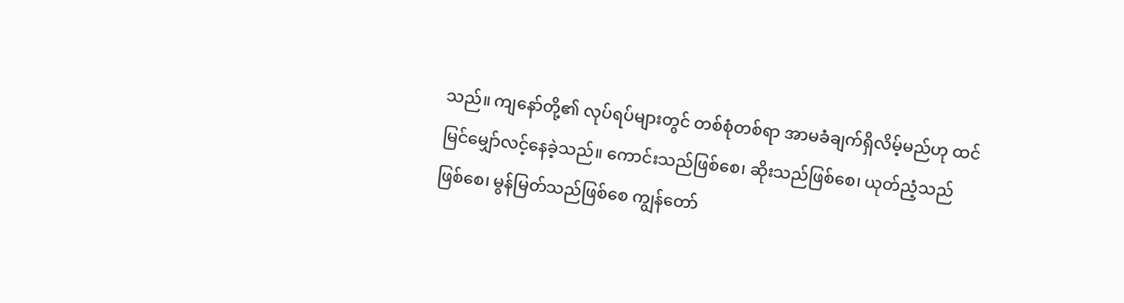သည်။ ကျနော်တို့၏ လုပ်ရပ်များတွင် တစ်စုံတစ်ရာ အာမခံချက်ရှိလိမ့်မည်ဟု ထင်မြင်မျှော်လင့်နေခဲ့သည်။ ကောင်းသည်ဖြစ်စေ၊ ဆိုးသည်ဖြစ်စေ၊ ယုတ်ညံ့သည်ဖြစ်စေ၊ မွန်မြတ်သည်ဖြစ်စေ ကျွန်တော်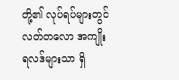တို့၏ လုပ်ရပ်များတွင် လတ်တလော အကျိုးရလဒ်များသာ ရှိ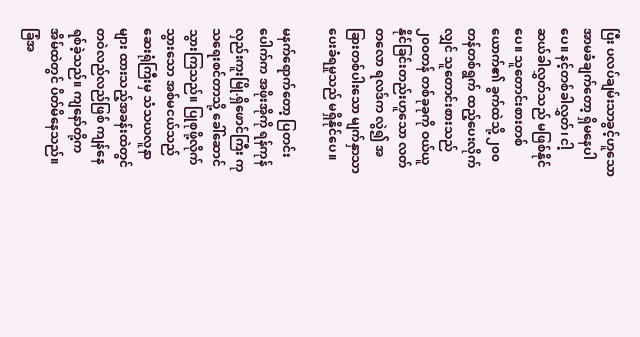ပြီး ပလပ်ချမ်းသာခွင့်ဟူသော အာမခံချက်တော့ ရှိမနေပါပေ။ နင့်တစ်ခါလွှတ်၊ ငါ့ ဆယ်ခါလွှတ်သည် မဖြစ်နိုင်ပေ။ သူတောင်းစားတစ်ယောက်၏ ခွက်ထဲသို့ ၂၀၀ တန်တစ်ရွက် ထည့်ပေးလိုက်လျှင် သူတောင်းစားသည် ၂၀၀တန် တစ်ခုခုကို ဝယ်ယူနိုင်ခြင်းတည်းဟူသော လတ်တလော ရလဒ်က လွဲ၍ အခြားတစ်ပါးသော မျက်နှာသာပေးခံရမှုသည် မရှိနိုင်ပေ။

မနက်ရောက်တော့ ပြတင်းပေါက်က အဖိုးအိုကို ရန်ကုန် လှည်းကူးမြို.ရှိဖောင်ကြီး ကုသရေးစင်တာသို့ ခေါ်ဆောင်သွားကြသည်။ ပြုစုဖို့လိုက်သွားသော အစ်မငယ်သည် ဆေးရုံကြီးမှ သံသယလူနာများ ထားသည့်အခန်းထဲတွင် တဝဲလည်လည်ဖြစ် ကျန်နေရစ်ခဲ့သည်။ ကျနော်တို့က အိမ်ထဲတွင် ပိတ်မိနေသည်။ ခြံအ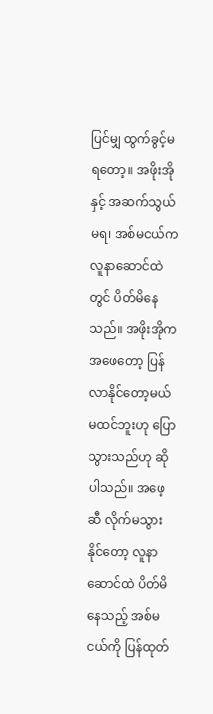ပြင်မျှ ထွက်ခွင့်မရတော့။ အဖိုးအိုနှင့် အဆက်သွယ်မရ၊ အစ်မငယ်က လူနာဆောင်ထဲတွင် ပိတ်မိနေသည်။ အဖိုးအိုက အဖေတော့ ပြန်လာနိုင်တော့မယ်မထင်ဘူးဟု ပြောသွားသည်ဟု ဆိုပါသည်။ အဖေ့ဆီ လိုက်မသွားနိုင်တော့ လူနာဆောင်ထဲ ပိတ်မိနေသည့် အစ်မငယ်ကို ပြန်ထုတ်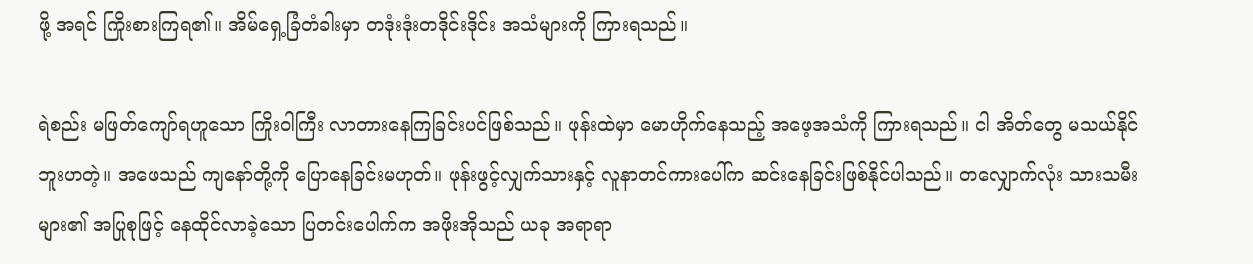ဖို့ အရင် ကြိုးစားကြရ၏။ အိမ်ရှေ့ခြံတံခါးမှာ တဒုံးဒုံးတဒိုင်းဒိုင်း အသံများကို ကြားရသည်။

ရဲစည်း မဖြတ်ကျော်ရဟူသော ကြိုးဝါကြီး လာတားနေကြခြင်းပင်ဖြစ်သည်။ ဖုန်းထဲမှာ မောဟိုက်နေသည့် အဖေ့အသံကို ကြားရသည်။ ငါ အိတ်တွေ မသယ်နိုင်ဘူးဟတဲ့။ အဖေသည် ကျနော်တို့ကို ပြောနေခြင်းမဟုတ်။ ဖုန်းဖွင့်လျှက်သားနှင့် လူနာတင်ကားပေါ်က ဆင်းနေခြင်းဖြစ်နိုင်ပါသည်။ တလျှောက်လုံး သားသမီးများ၏ အပြုစုဖြင့် နေထိုင်လာခဲ့သော ပြတင်းပေါက်က အဖိုးအိုသည် ယခု အရာရာ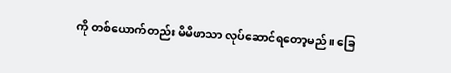ကို တစ်ယောက်တည်း မိမိဖာသာ လုပ်ဆောင်ရတော့မည်။ ခြေ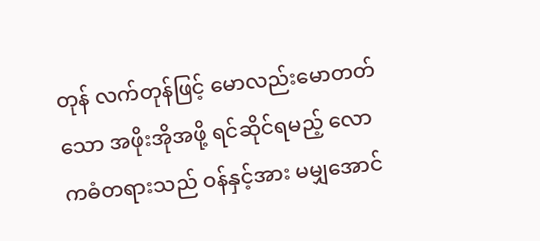တုန် လက်တုန်ဖြင့် မောလည်းမောတတ်သော အဖိုးအိုအဖို့ ရင်ဆိုင်ရမည့် လောကဓံတရားသည် ဝန်နှင့်အား မမျှအောင်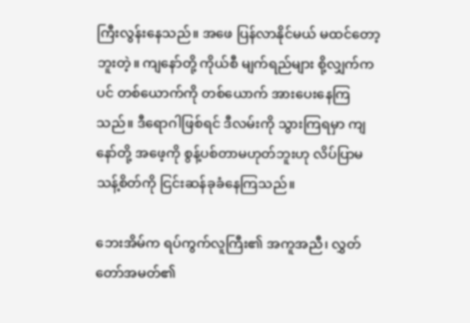ကြီးလွန်းနေသည်။ အဖေ ပြန်လာနိုင်မယ် မထင်တော့ဘူးတဲ့။ ကျနော်တို့ ကိုယ်စီ မျက်ရည်များ စို့လျှက်ကပင် တစ်ယောက်ကို တစ်ယောက် အားပေးနေကြသည်။ ဒီရောဂါဖြစ်ရင် ဒီလမ်းကို သွားကြရမှာ ကျနော်တို့ အဖေ့ကို စွန့်ပစ်တာမဟုတ်ဘူးဟု လိပ်ပြာမသန့်စိတ်ကို ငြင်းဆန်ခုခံနေကြသည်။

ဘေးအိမ်က ရပ်ကွက်လူကြီး၏ အကူအညီ၊ လွှတ်တော်အမတ်၏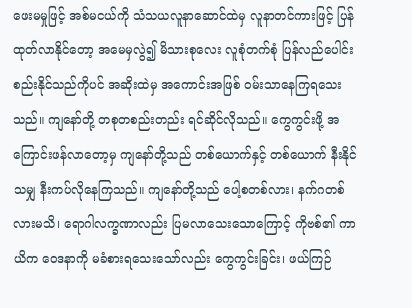ဖေးမမှုဖြင့် အစ်မငယ်ကို သံသယလူနာဆောင်ထဲမှ လူနာတင်ကားဖြင့် ပြန်ထုတ်လာနိုင်တော့ အမေမှလွဲ၍ မိသားစုလေး လူစုံတက်စုံ ပြန်လည်ပေါင်းစည်းနိုင်သည်ကိုပင် အဆိုးထဲမှ အကောင်းအဖြစ် ဝမ်းသာနေကြရသေးသည်။ ကျနော်တို့ တစုတစည်းတည်း ရင်ဆိုင်လိုသည်။ ကွေကွင်းဖို့ အကြောင်းဖန်လာတော့မှ ကျနော်တို့သည် တစ်ယောက်နှင့် တစ်ယောက် နီးနိုင်သမျှ နီးကပ်လိုနေကြသည်။ ကျနော်တို့သည် ပေါ့စတစ်လား၊ နက်ဂတစ်လားမသိ၊ ရောဂါလက္ခဏာလည်း ပြမလာသေးသောကြောင့် ကိုဗစ်၏ ကာယိက ဝေဒနာကို မခံစားရသေးသော်လည်း ကွေကွင်းခြင်း၊ ဖယ်ကြဉ်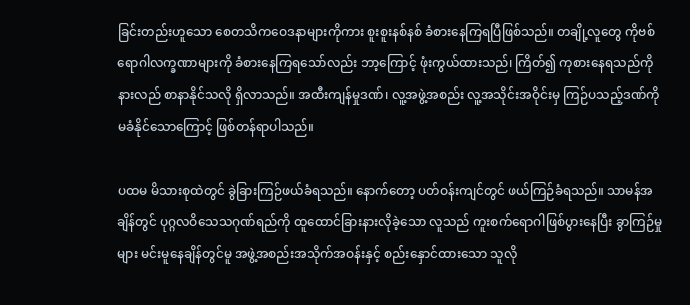ခြင်းတည်းဟူသော စေတသိကဝေဒနာများကိုကား စူးစူးနစ်နစ် ခံစားနေကြရပြီဖြစ်သည်။ တချို့လူတွေ ကိုဗစ်ရောဂါလက္ခဏာများကို ခံစားနေကြရသော်လည်း ဘာ့ကြောင့် ဖုံးကွယ်ထားသည်၊ ကြိတ်၍ ကုစားနေရသည်ကို နားလည် စာနာနိုင်သလို ရှိလာသည်။ အထီးကျန်မှုဒဏ်၊ လူ့အဖွဲ့အစည်း လူ့အသိုင်းအဝိုင်းမှ ကြဉ်ပသည့်ဒဏ်ကို မခံနိုင်သောကြောင့် ဖြစ်တန်ရာပါသည်။

ပထမ မိသားစုထဲတွင် ခွဲခြားကြဉ်ဖယ်ခံရသည်။ နောက်တော့ ပတ်ဝန်းကျင်တွင် ဖယ်ကြဉ်ခံရသည်။ သာမန်အချိန်တွင် ပုဂ္ဂလဝိသေသဂုဏ်ရည်ကို ထူထောင်ခြားနားလိုခဲ့သော လူသည် ကူးစက်ရောဂါဖြစ်ပွားနေပြီး ခွာကြဉ်မှုများ မင်းမူနေချိန်တွင်မူ အဖွဲ့အစည်းအသိုက်အဝန်းနှင့် စည်းနှောင်ထားသော သူလို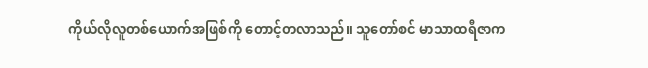ကိုယ်လိုလူတစ်ယောက်အဖြစ်ကို တောင့်တလာသည်။ သူတော်စင် မာသာထရီဇာက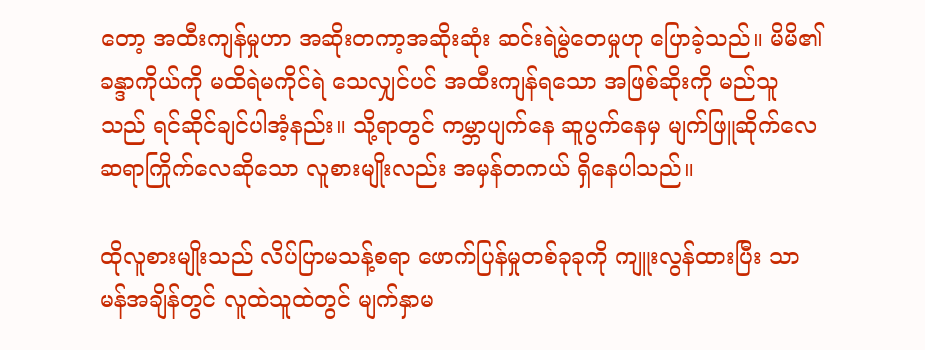တော့ အထီးကျန်မှုဟာ အဆိုးတကာ့အဆိုးဆုံး ဆင်းရဲမွဲတေမှုဟု ပြောခဲ့သည်။ မိမိ၏ ခန္ဒာကိုယ်ကို မထိရဲမကိုင်ရဲ သေလျှင်ပင် အထီးကျန်ရသော အဖြစ်ဆိုးကို မည်သူသည် ရင်ဆိုင်ချင်ပါအံ့နည်း။ သို့ရာတွင် ကမ္ဘာပျက်နေ ဆူပွက်နေမှ မျက်ဖြူဆိုက်လေ ဆရာကြိုက်လေဆိုသော လူစားမျိုးလည်း အမှန်တကယ် ရှိနေပါသည်။

ထိုလူစားမျိုးသည် လိပ်ပြာမသန့်စရာ ဖောက်ပြန်မှုတစ်ခုခုကို ကျူးလွန်ထားပြီး သာမန်အချိန်တွင် လူထဲသူထဲတွင် မျက်နှာမ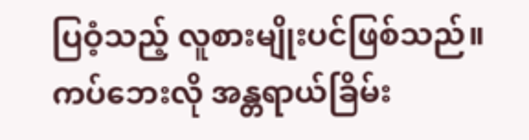ပြဝံ့သည့် လူစားမျိုးပင်ဖြစ်သည်။ ကပ်ဘေးလို အန္တရာယ်ခြိမ်း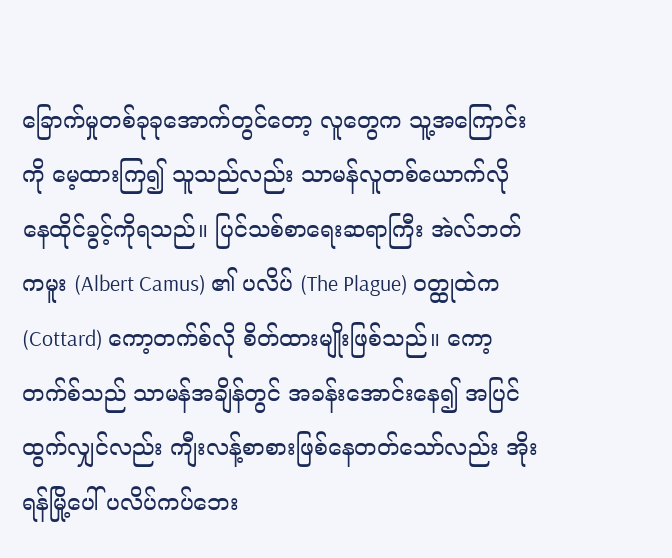ခြောက်မှုတစ်ခုခုအောက်တွင်တော့ လူတွေက သူ့အကြောင်းကို မေ့ထားကြ၍ သူသည်လည်း သာမန်လူတစ်ယောက်လို နေထိုင်ခွင့်ကိုရသည်။ ပြင်သစ်စာရေးဆရာကြီး အဲလ်ဘတ် ကမူး (Albert Camus) ၏ ပလိပ် (The Plague) ဝတ္ထုထဲက (Cottard) ကော့တက်စ်လို စိတ်ထားမျိုးဖြစ်သည်။ ကော့တက်စ်သည် သာမန်အချိန်တွင် အခန်းအောင်းနေ၍ အပြင်ထွက်လျှင်လည်း ကျီးလန့်စာစားဖြစ်နေတတ်သော်လည်း အိုးရန်မြို့ပေါ် ပလိပ်ကပ်ဘေး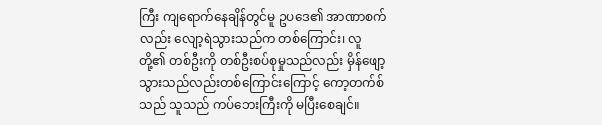ကြီး ကျရောက်နေချိန်တွင်မူ ဥပဒေ၏ အာဏာစက်လည်း လျော့ရဲသွားသည်က တစ်ကြောင်း၊ လူတို့၏ တစ်ဦးကို တစ်ဦးစပ်စုမှုသည်လည်း မှိန်ဖျော့သွားသည်လည်းတစ်ကြောင်းကြောင့် ကော့တက်စ်သည် သူသည် ကပ်ဘေးကြီးကို မပြီးစေချင်။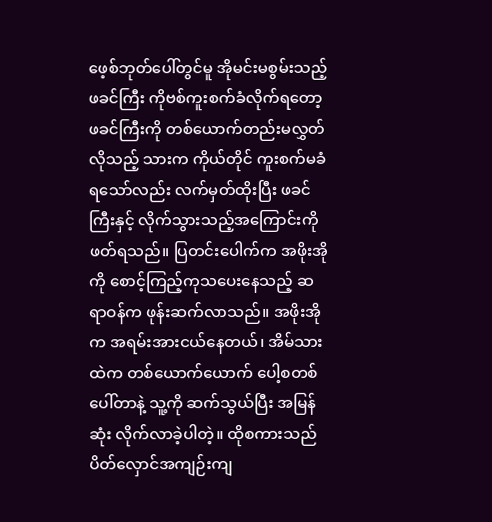ဖေ့စ်ဘုတ်ပေါ်တွင်မူ အိုမင်းမစွမ်းသည့် ဖခင်ကြီး ကိုဗစ်ကူးစက်ခံလိုက်ရတော့ ဖခင်ကြီးကို တစ်ယောက်တည်းမလွှတ်လိုသည့် သားက ကိုယ်တိုင် ကူးစက်မခံရသော်လည်း လက်မှတ်ထိုးပြီး ဖခင်ကြီးနှင့် လိုက်သွားသည့်အကြောင်းကို ဖတ်ရသည်။ ပြတင်းပေါက်က အဖိုးအိုကို စောင့်ကြည့်ကုသပေးနေသည့် ဆရာဝန်က ဖုန်းဆက်လာသည်။ အဖိုးအိုက အရမ်းအားငယ်နေတယ်၊ အိမ်သားထဲက တစ်ယောက်ယောက် ပေါ့စတစ်ပေါ်တာနဲ့ သူ့ကို ဆက်သွယ်ပြီး အမြန်ဆုံး လိုက်လာခဲ့ပါတဲ့။ ထိုစကားသည် ပိတ်လှောင်အကျဉ်းကျ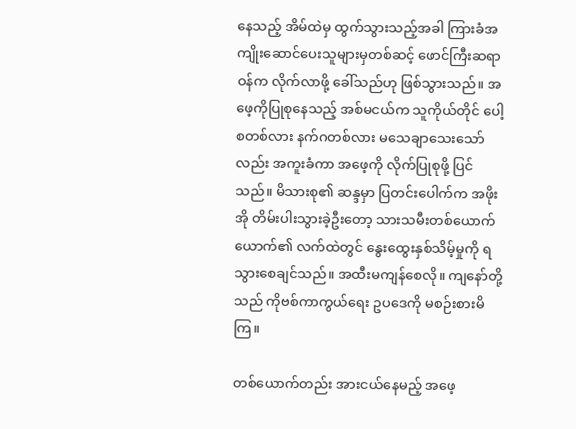နေသည့် အိမ်ထဲမှ ထွက်သွားသည့်အခါ ကြားခံအကျိုးဆောင်ပေးသူများမှတစ်ဆင့် ဖောင်ကြီးဆရာဝန်က လိုက်လာဖို့ ခေါ်သည်ဟု ဖြစ်သွားသည်။ အဖေ့ကိုပြုစုနေသည့် အစ်မငယ်က သူကိုယ်တိုင် ပေါ့စတစ်လား နက်ဂတစ်လား မသေချာသေးသော်လည်း အကူးခံကာ အဖေ့ကို လိုက်ပြုစုဖို့ ပြင်သည်။ မိသားစု၏ ဆန္ဒမှာ ပြတင်းပေါက်က အဖိုးအို တိမ်းပါးသွားခဲ့ဦးတော့ သားသမီးတစ်ယောက်ယောက်၏ လက်ထဲတွင် နွေးထွေးနှစ်သိမ့်မှုကို ရသွားစေချင်သည်။ အထီးမကျန်စေလို။ ကျနော်တို့သည် ကိုဗစ်ကာကွယ်ရေး ဥပဒေကို မစဉ်းစားမိကြ။

တစ်ယောက်တည်း အားငယ်နေမည့် အဖေ့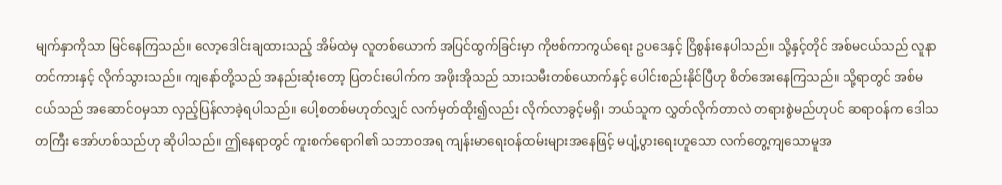မျက်နှာကိုသာ မြင်နေကြသည်။ လော့ဒေါင်းချထားသည့် အိမ်ထဲမှ လူတစ်ယောက် အပြင်ထွက်ခြင်းမှာ ကိုဗစ်ကာကွယ်ရေး ဥပဒေနှင့် ငြိစွန်းနေပါသည်။ သို့နှင့်တိုင် အစ်မငယ်သည် လူနာတင်ကားနှင့် လိုက်သွားသည်။ ကျနော်တို့သည် အနည်းဆုံးတော့ ပြတင်းပေါက်က အဖိုးအိုသည် သားသမီးတစ်ယောက်နှင့် ပေါင်းစည်းနိုင်ပြီဟု စိတ်အေးနေကြသည်။ သို့ရာတွင် အစ်မငယ်သည် အဆောင်ဝမှသာ လှည့်ပြန်လာခဲ့ရပါသည်။ ပေါ့စတစ်မဟုတ်လျှင် လက်မှတ်ထိုး၍လည်း လိုက်လာခွင့်မရှိ၊ ဘယ်သူက လွှတ်လိုက်တာလဲ တရားစွဲမည်ဟုပင် ဆရာဝန်က ဒေါသတကြီး အော်ဟစ်သည်ဟု ဆိုပါသည်။ ဤနေရာတွင် ကူးစက်ရောဂါ၏ သဘာဝအရ ကျန်းမာရေးဝန်ထမ်းများအနေဖြင့် မပျံ့ပွားရေးဟူသော လက်တွေ့ကျသောမူအ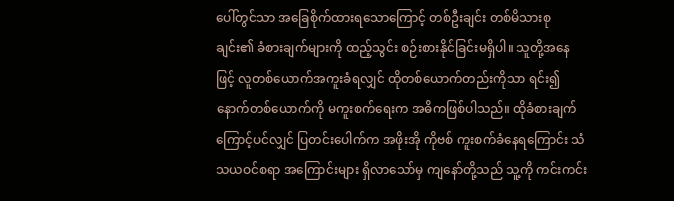ပေါ်တွင်သာ အခြေစိုက်ထားရသောကြောင့် တစ်ဦးချင်း တစ်မိသားစုချင်း၏ ခံစားချက်များကို ထည့်သွင်း စဉ်းစားနိုင်ခြင်းမရှိပါ။ သူတို့အနေဖြင့် လူတစ်ယောက်အကူးခံရလျှင် ထိုတစ်ယောက်တည်းကိုသာ ရင်း၍ နောက်တစ်ယောက်ကို မကူးစက်ရေးက အဓိကဖြစ်ပါသည်။ ထိုခံစားချက်ကြောင့်ပင်လျှင် ပြတင်းပေါက်က အဖိုးအို ကိုဗစ် ကူးစက်ခံနေရကြောင်း သံသယဝင်စရာ အကြောင်းများ ရှိလာသော်မှ ကျနော်တို့သည် သူ့ကို ကင်းကင်း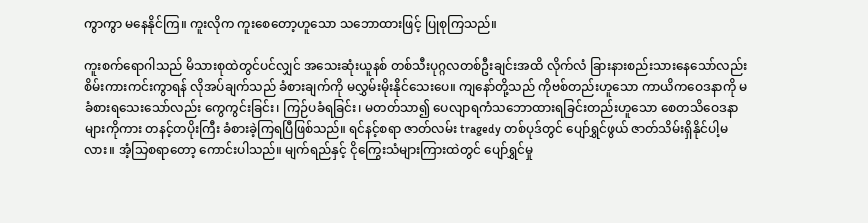ကွာကွာ မနေနိုင်ကြ။ ကူးလိုက ကူးစေတော့ဟူသော သဘောထားဖြင့် ပြုစုကြသည်။

ကူးစက်ရောဂါသည် မိသားစုထဲတွင်ပင်လျှင် အသေးဆုံးယူနစ် တစ်သီးပုဂ္ဂလတစ်ဦးချင်းအထိ လိုက်လံ ခြားနားစည်းသားနေသော်လည်း စိမ်းကားကင်းကွာရန် လိုအပ်ချက်သည် ခံစားချက်ကို မလွှမ်းမိုးနိုင်သေးပေ။ ကျနော်တို့သည် ကိုဗစ်တည်းဟူသော ကာယိကဝေဒနာကို မခံစားရသေးသော်လည်း ကွေကွင်းခြင်း၊ ကြဉ်ပခံရခြင်း၊ မတတ်သာ၍ ပေလျာရကံသဘောထားရခြင်းတည်းဟူသော စေတသိဝေဒနာများကိုကား တနင့်တပိုးကြီး ခံစားခဲ့ကြရပြီဖြစ်သည်။ ရင်နင့်စရာ ဇာတ်လမ်း tragedy တစ်ပုဒ်တွင် ပျော်ရွှင်ဖွယ် ဇာတ်သိမ်းရှိနိုင်ပါ့မလား။ အံ့သြစရာတော့ ကောင်းပါသည်။ မျက်ရည်နှင့် ငိုကြွေးသံများကြားထဲတွင် ပျော်ရွှင်မှု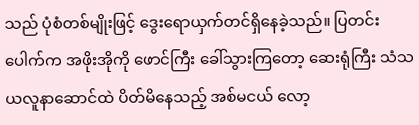သည် ပုံစံတစ်မျိုးဖြင့် ဒွေးရောယှက်တင်ရှိနေခဲ့သည်။ ပြတင်းပေါက်က အဖိုးအိုကို ဖောင်ကြီး ခေါ်သွားကြတော့ ဆေးရုံကြီး သံသယလူနာဆောင်ထဲ ပိတ်မိနေသည့် အစ်မငယ် လော့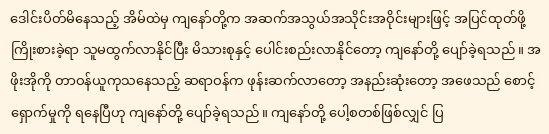ဒေါင်းပိတ်မိနေသည့် အိမ်ထဲမှ ကျနော်တို့က အဆက်အသွယ်အသိုင်းအဝိုင်းများဖြင့် အပြင်ထုတ်ဖို့ ကြိုးစားခဲ့ရာ သူမထွက်လာနိုင်ပြီး မိသားစုနှင့် ပေါင်းစည်းလာနိုင်တော့ ကျနော်တို့ ပျော်ခဲ့ရသည်။ အဖိုးအိုကို တာဝန်ယူကုသနေသည့် ဆရာဝန်က ဖုန်းဆက်လာတော့ အနည်းဆုံးတော့ အဖေသည် စောင့်ရှောက်မှုကို ရနေပြီဟု ကျနော်တို့ ပျော်ခဲ့ရသည်။ ကျနော်တို့ ပေါ့စတစ်ဖြစ်လျှင် ပြ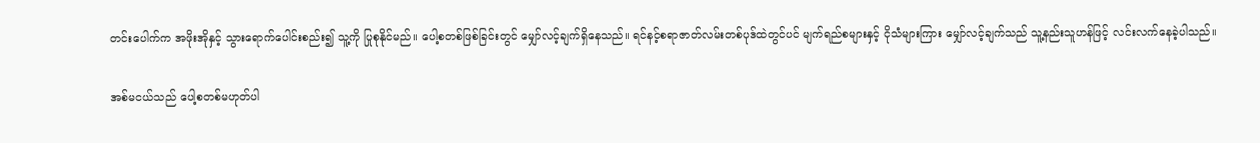တင်းပေါက်က အဖိုးအိုနှင့် သွားရောက်ပေါင်းစည်း၍ သူ့ကို ပြုစုနိုင်မည်။ ပေါ့စတစ်ဖြစ်ခြင်းတွင် မျှော်လင့်ချက်ရှိနေသည်။ ရင်နင့်စရာဇာတ်လမ်းတစ်ပုဒ်ထဲတွင်ပင် မျက်ရည်စများနှင့် ငိုသံများကြား မျှော်လင့်ချက်သည် သူ့နည်းသူဟန်ဖြင့် လင်းလက်နေခဲ့ပါသည်။

အစ်မငယ်သည် ပေါ့စတစ်မဟုတ်ပါ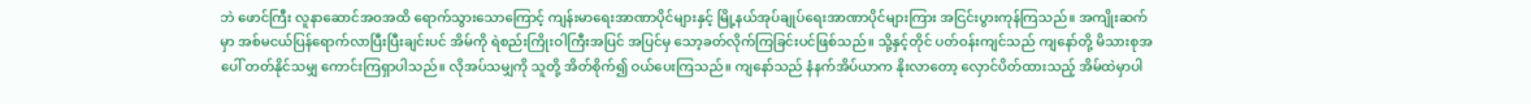ဘဲ ဖောင်ကြီး လူနာဆောင်အဝအထိ ရောက်သွားသောကြောင့် ကျန်းမာရေးအာဏာပိုင်များနှင့် မြို့နယ်အုပ်ချုပ်ရေးအာဏာပိုင်များကြား အငြင်းပွားကုန်ကြသည်။ အကျိုးဆက်မှာ အစ်မငယ်ပြန်ရောက်လာပြီးပြီးချင်းပင် အိမ်ကို ရဲစည်းကြိုးဝါကြီးအပြင် အပြင်မှ သော့ခတ်လိုက်ကြခြင်းပင်ဖြစ်သည်။ သို့နှင့်တိုင် ပတ်ဝန်းကျင်သည် ကျနော်တို့ မိသားစုအပေါ် တတ်နိုင်သမျှ ကောင်းကြရှာပါသည်။ လိုအပ်သမျှကို သူတို့ အိတ်စိုက်၍ ဝယ်ပေးကြသည်။ ကျနော်သည် နံနက်အိပ်ယာက နိုးလာတော့ လှောင်ပိတ်ထားသည့် အိမ်ထဲမှာပါ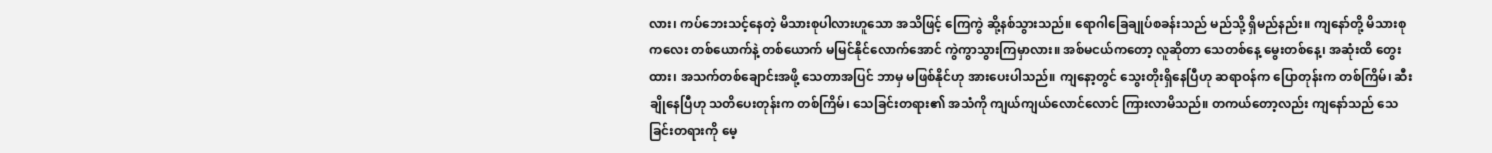လား၊ ကပ်ဘေးသင့်နေတဲ့ မိသားစုပါလားဟူသော အသိဖြင့် ကြေကွဲ ဆို့နစ်သွားသည်။ ရောဂါခြေချုပ်စခန်းသည် မည်သို့ ရှိမည်နည်း။ ကျနော်တို့ မိသားစုကလေး တစ်ယောက်နဲ့ တစ်ယောက် မမြင်နိုင်လောက်အောင် ကွဲကွာသွားကြမှာလား။ အစ်မငယ်ကတော့ လူဆိုတာ သေတစ်နေ့ မွေးတစ်နေ့၊ အဆုံးထိ တွေးထား၊ အသက်တစ်ချောင်းအဖို့ သေတာအပြင် ဘာမှ မဖြစ်နိုင်ဟု အားပေးပါသည်။ ကျနော့တွင် သွေးတိုးရှိနေပြီဟု ဆရာဝန်က ပြောတုန်းက တစ်ကြိမ်၊ ဆီးချိုနေပြီဟု သတိပေးတုန်းက တစ်ကြိမ်၊ သေခြင်းတရား၏ အသံကို ကျယ်ကျယ်လောင်လောင် ကြားလာမိသည်။ တကယ်တော့လည်း ကျနော်သည် သေခြင်းတရားကို မေ့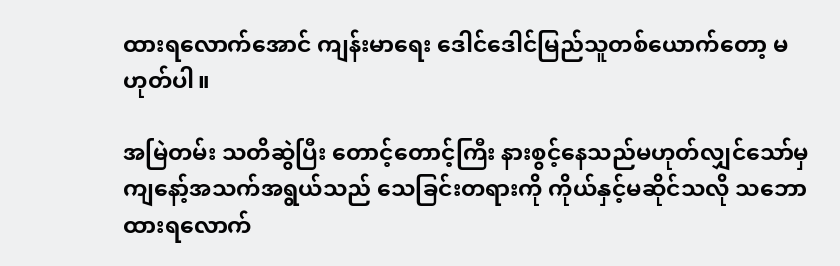ထားရလောက်အောင် ကျန်းမာရေး ဒေါင်ဒေါင်မြည်သူတစ်ယောက်တော့ မဟုတ်ပါ။

အမြဲတမ်း သတိဆွဲပြီး တောင့်တောင့်ကြီး နားစွင့်နေသည်မဟုတ်လျှင်သော်မှ ကျနော့်အသက်အရွယ်သည် သေခြင်းတရားကို ကိုယ်နှင့်မဆိုင်သလို သဘောထားရလောက်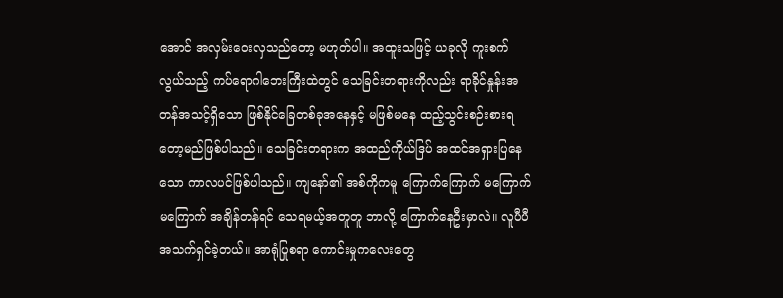အောင် အလှမ်းဝေးလှသည်တော့ မဟုတ်ပါ။ အထူးသဖြင့် ယခုလို ကူးစက်လွယ်သည့် ကပ်ရောဂါဘေးကြီးထဲတွင် သေခြင်းတရားကိုလည်း ရာခိုင်နှုန်းအတန်အသင့်ရှိသော ဖြစ်နိုင်ခြေတစ်ခုအနေနှင့် မဖြစ်မနေ ထည့်သွင်းစဉ်းစားရတော့မည်ဖြစ်ပါသည်။ သေခြင်းတရားက အထည်ကိုယ်ဒြပ် အထင်အရှားပြနေသော ကာလပင်ဖြစ်ပါသည်။ ကျနော်၏ အစ်ကိုကမူ ကြောက်ကြောက် မကြောက်မကြောက် အချိန်တန်ရင် သေရမယ့်အတူတူ ဘာလို့ ကြောက်နေဦးမှာလဲ။ လူပီပီ အသက်ရှင်ခဲ့တယ်။ အာရုံပြုစရာ ကောင်းမှုကလေးတွေ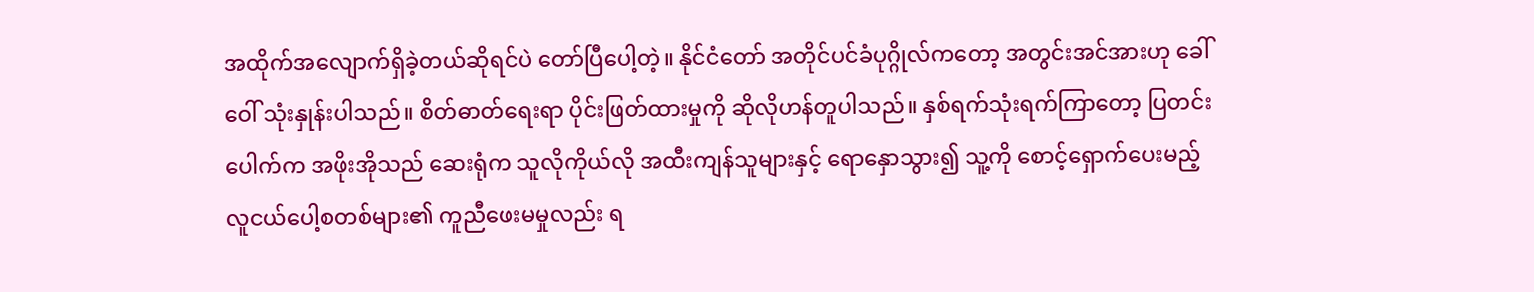အထိုက်အလျောက်ရှိခဲ့တယ်ဆိုရင်ပဲ တော်ပြီပေါ့တဲ့။ နိုင်ငံတော် အတိုင်ပင်ခံပုဂ္ဂိုလ်ကတော့ အတွင်းအင်အားဟု ခေါ်ဝေါ် သုံးနှုန်းပါသည်။ စိတ်ဓာတ်ရေးရာ ပိုင်းဖြတ်ထားမှုကို ဆိုလိုဟန်တူပါသည်။ နှစ်ရက်သုံးရက်ကြာတော့ ပြတင်းပေါက်က အဖိုးအိုသည် ဆေးရုံက သူလိုကိုယ်လို အထီးကျန်သူများနှင့် ရောနှောသွား၍ သူ့ကို စောင့်ရှောက်ပေးမည့် လူငယ်ပေါ့စတစ်များ၏ ကူညီဖေးမမှုလည်း ရ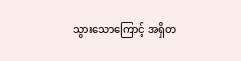သွားသောကြောင့် အရှိတ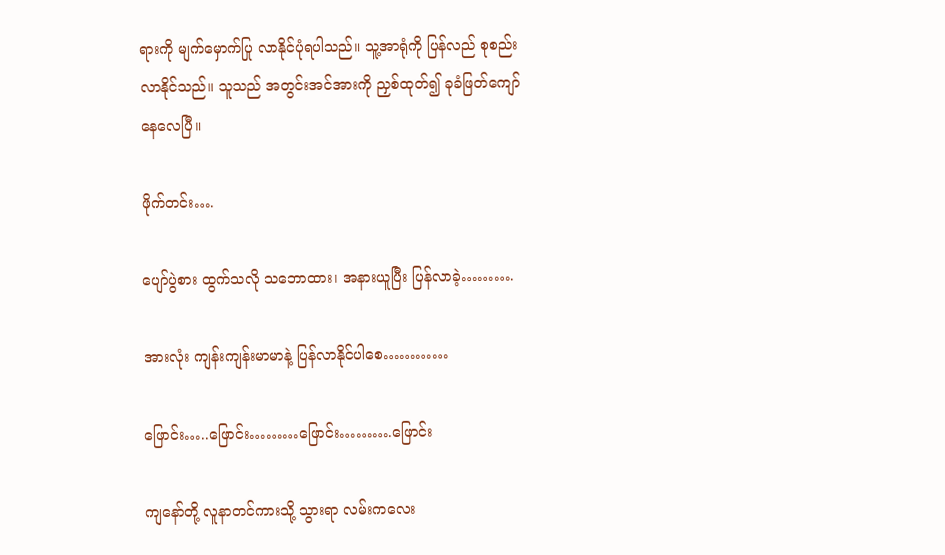ရားကို မျက်မှောက်ပြု လာနိုင်ပုံရပါသည်။ သူ့အာရုံကို ပြန်လည် စုစည်းလာနိုင်သည်။ သူသည် အတွင်းအင်အားကို ညှစ်ထုတ်၍ ခုခံဖြတ်ကျော်နေလေပြီ။

ဖိုက်တင်း….

ပျော်ပွဲစား ထွက်သလို သဘောထား၊ အနားယူပြီး ပြန်လာခဲ့……….

အားလုံး ကျန်းကျန်းမာမာနဲ့ ပြန်လာနိုင်ပါစေ…………

ဖြောင်း…..ဖြောင်း………ဖြောင်း……….ဖြောင်း

ကျနော်တို့ လူနာတင်ကားသို့ သွားရာ လမ်းကလေး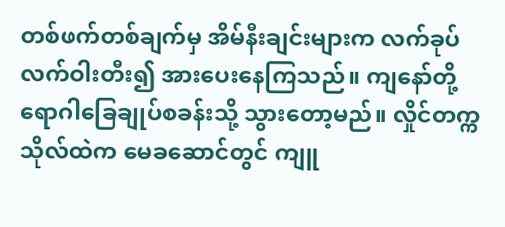တစ်ဖက်တစ်ချက်မှ အိမ်နီးချင်းများက လက်ခုပ် လက်ဝါးတီး၍ အားပေးနေကြသည်။ ကျနော်တို့ ရောဂါခြေချုပ်စခန်းသို့ သွားတော့မည်။ လှိုင်တက္ကသိုလ်ထဲက မေခဆောင်တွင် ကျူ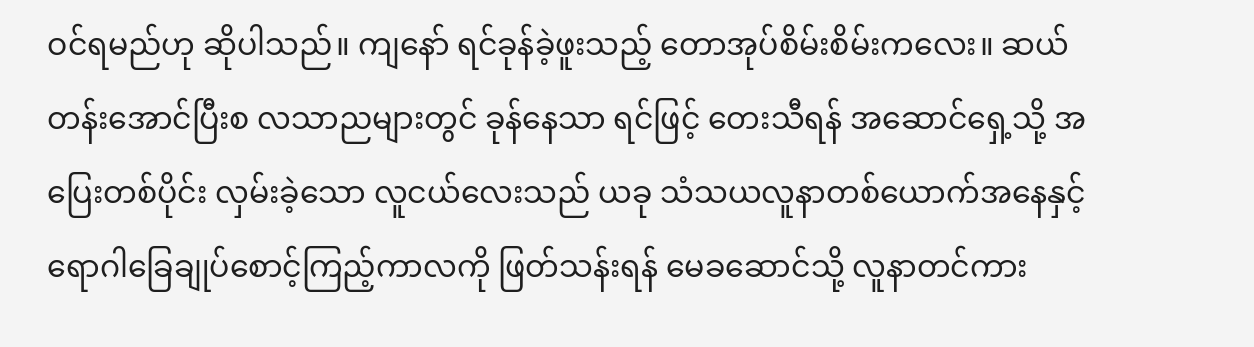ဝင်ရမည်ဟု ဆိုပါသည်။ ကျနော် ရင်ခုန်ခဲ့ဖူးသည့် တောအုပ်စိမ်းစိမ်းကလေး။ ဆယ်တန်းအောင်ပြီးစ လသာညများတွင် ခုန်နေသာ ရင်ဖြင့် တေးသီရန် အဆောင်ရှေ့သို့ အပြေးတစ်ပိုင်း လှမ်းခဲ့သော လူငယ်လေးသည် ယခု သံသယလူနာတစ်ယောက်အနေနှင့် ရောဂါခြေချုပ်စောင့်ကြည့်ကာလကို ဖြတ်သန်းရန် မေခဆောင်သို့ လူနာတင်ကား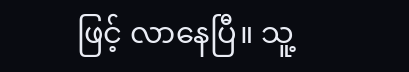ဖြင့် လာနေပြီ။ သူ့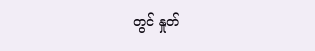တွင် နှုတ်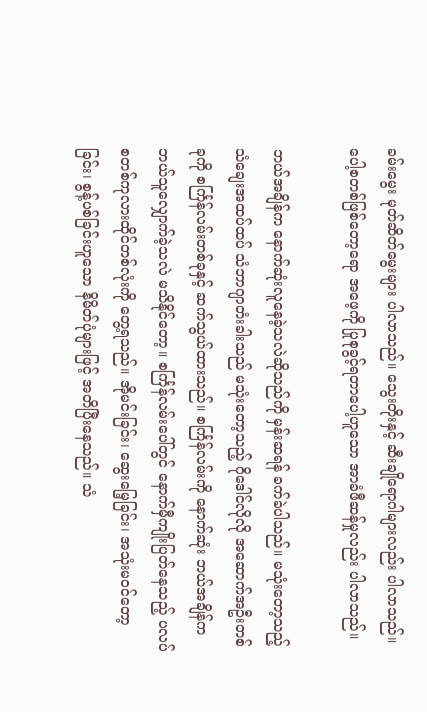ခမ်းမွေး မုတ်ဆိတ်မွေးများ ပါလာသည်။ သွေးတိုးနှင့် ဆီးချိုရောဂါများလည်း ပါလာသည်။ ပေါ့စတစ်ဖြစ်တော့ရော အဖေ့ကို ပြုစုခွင့်ရတာပေါ့ဟူသော အာခံဖီဆန်မှုလည်း ပါလာသည်။

ဘယ်အချိန်က နောက်ဆုံးလူနေခဲ့သလဲဆိုသည်ကို မှန်းဆရန် ခက်ခဲပါသည်။ မသုံးတော့သည့် သံချေးအထပ်ထပ် သံဘာဂျာတံးခါးသည် မသုံးတော့သည့် ဂိုဒေါင်လိုလို အဆောက်အဦးတစ်ခုကို စင်္ကြန်လမ်းတစ်ခုနှင့် ဆက်သွယ်ထားသည်။ စင်္ကြန်လမ်းကို နောက်ဆုံး ဘယ်အချိန်က ဘယ်သူလျှောက်ခဲ့သလဲ မသိနိုင်တော့။ စင်္ကြန်လမ်းပေါ်တွင် နောက်မှီကျိုးပြတ်နေသည့် ပလပ်စတစ်ကုလားထိုင်တစ်လုံးကို တွေ့ရသည်။ အိုမင်းခြင်း၊ ဆွေးမြေ့ခြင်း၊ အသုံးမဝင်တော့ခြင်း၊ စွန့်ပစ်ခြင်းဟူသော နိမိတ်ပုံများဖြင့် အတိပြီးနေသည်။ သံ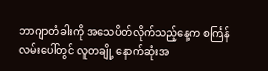ဘာဂျာတံခါးကို အသေပိတ်လိုက်သည့်နေ့က စင်္ကြန်လမ်းပေါ်တွင် လူတချို့ နောက်ဆုံးအ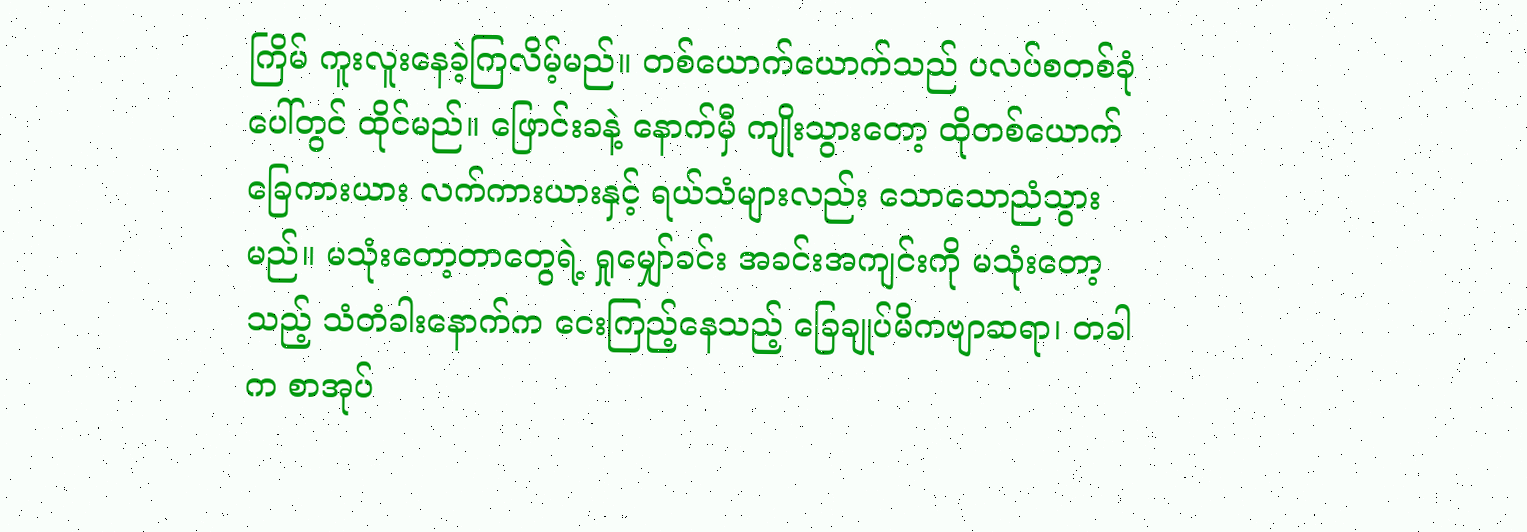ကြိမ် ကူးလူးနေခဲ့ကြလိမ့်မည်။ တစ်ယောက်ယောက်သည် ပလပ်စတစ်ခုံပေါ်တွင် ထိုင်မည်။ ဖြောင်းခနဲ့ နောက်မှီ ကျိုးသွားတော့ ထိုတစ်ယောက် ခြေကားယား လက်ကားယားနှင့် ရယ်သံများလည်း သောသောညံသွားမည်။ မသုံးတော့တာတွေရဲ့ ရှုမျှော်ခင်း အခင်းအကျင်းကို မသုံးတော့သည့် သံတံခါးနောက်က ငေးကြည့်နေသည့် ခြေချုပ်မိကဗျာဆရာ၊ တခါက စာအုပ်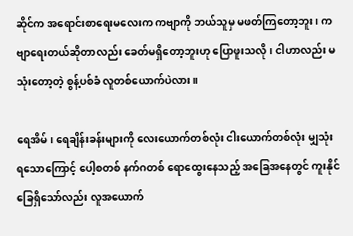ဆိုင်က အရောင်းစာရေးမလေးက ကဗျာကို ဘယ်သူမှ မဖတ်ကြတော့ဘူး၊ ကဗျာရေးတယ်ဆိုတာလည်း ခေတ်မရှိတော့ဘူးဟု ပြောဖူးသလို၊ ငါဟာလည်း မသုံးတော့တဲ့ စွန့်ပစ်ခံ လူတစ်ယောက်ပဲလား။

ရေအိမ်၊ ရေချိန်းခန်းများကို လေးယောက်တစ်လုံး ငါးယောက်တစ်လုံး မျှသုံးရသောကြောင့် ပေါ့စတစ် နက်ဂတစ် ရောထွေးနေသည့် အခြေအနေတွင် ကူးနိုင်ခြေရှိသော်လည်း လူအယောက်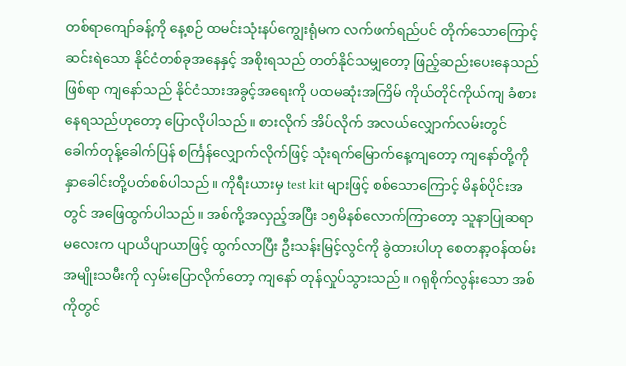တစ်ရာကျော်ခန့်ကို နေ့စဉ် ထမင်းသုံးနပ်ကျွေးရုံမက လက်ဖက်ရည်ပင် တိုက်သောကြောင့် ဆင်းရဲသော နိုင်ငံတစ်ခုအနေနှင့် အစိုးရသည် တတ်နိုင်သမျှတော့ ဖြည့်ဆည်းပေးနေသည်ဖြစ်ရာ ကျနော်သည် နိုင်ငံသားအခွင့်အရေးကို ပထမဆုံးအကြိမ် ကိုယ်တိုင်ကိုယ်ကျ ခံစားနေရသည်ဟုတော့ ပြောလိုပါသည်။ စားလိုက် အိပ်လိုက် အလယ်လျှောက်လမ်းတွင် ခေါက်တုန့်ခေါက်ပြန် စင်္ကြန်လျှောက်လိုက်ဖြင့် သုံးရက်မြောက်နေ့ကျတော့ ကျနော်တို့ကို နှာခေါင်းတို့ပတ်စစ်ပါသည်။ ကိုရီးယားမှ test kit များဖြင့် စစ်သောကြောင့် မိနစ်ပိုင်းအတွင် အဖြေထွက်ပါသည်။ အစ်ကို့အလှည့်အပြီး ၁၅မိနစ်လောက်ကြာတော့ သူနာပြုဆရာမလေးက ပျာယိပျာယာဖြင့် ထွက်လာပြီး ဦးသန်းမြင့်လွင်ကို ခွဲထားပါဟု စေတနာ့ဝန်ထမ်း အမျိုးသမီးကို လှမ်းပြောလိုက်တော့ ကျနော် တုန်လှုပ်သွားသည်။ ဂရုစိုက်လွန်းသော အစ်ကိုတွင်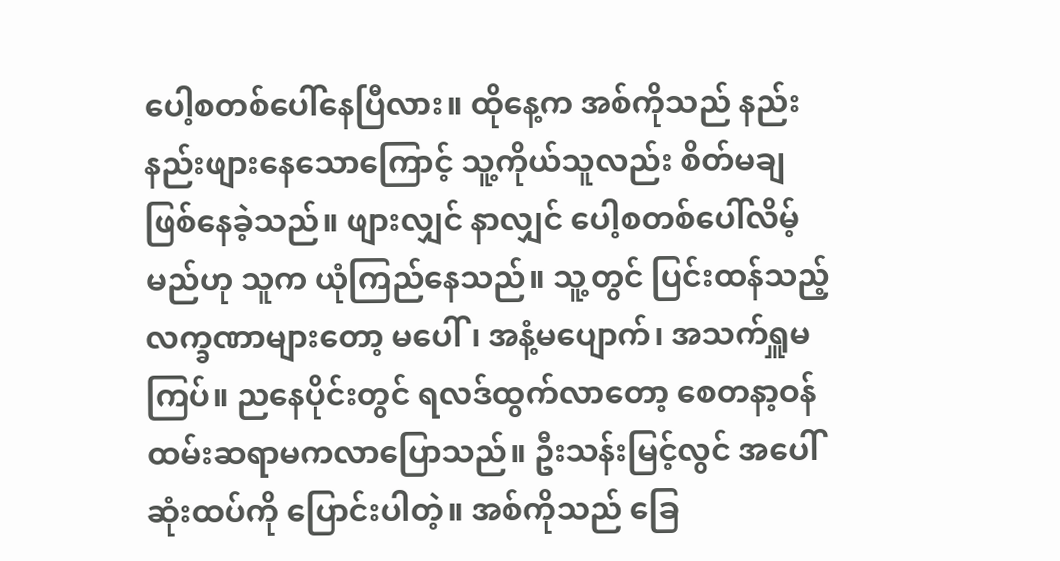ပေါ့စတစ်ပေါ်နေပြီလား။ ထိုနေ့က အစ်ကိုသည် နည်းနည်းဖျားနေသောကြောင့် သူ့ကိုယ်သူလည်း စိတ်မချဖြစ်နေခဲ့သည်။ ဖျားလျှင် နာလျှင် ပေါ့စတစ်ပေါ်လိမ့်မည်ဟု သူက ယုံကြည်နေသည်။ သူ့တွင် ပြင်းထန်သည့် လက္ခဏာများတော့ မပေါ်၊ အနံ့မပျောက်၊ အသက်ရှူမကြပ်။ ညနေပိုင်းတွင် ရလဒ်ထွက်လာတော့ စေတနာ့ဝန်ထမ်းဆရာမကလာပြောသည်။ ဦးသန်းမြင့်လွင် အပေါ်ဆုံးထပ်ကို ပြောင်းပါတဲ့။ အစ်ကိုသည် ခြေ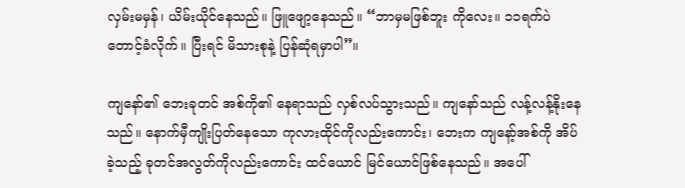လှမ်းမမှန်၊ ယိမ်းယိုင်နေသည်။ ဖြူဖျော့နေသည်။ “ဘာမှမဖြစ်ဘူး ကိုလေး။ ၁၁ရက်ပဲ တောင့်ခံလိုက်။ ပြီးရင် မိသားစုနဲ့ ပြန်ဆုံရမှာပါ”။

ကျနော်၏ ဘေးခုတင် အစ်ကို၏ နေရာသည် လှစ်လပ်သွားသည်။ ကျနော်သည် လန့်လန့်နိုးနေသည်။ နောက်မှီကျိုးပြတ်နေသော ကုလားထိုင်ကိုလည်းကောင်း၊ ဘေးက ကျနော့်အစ်ကို အိပ်ခဲ့သည့် ခုတင်အလွတ်ကိုလည်းကောင်း ထင်ယောင် မြင်ယောင်ဖြစ်နေသည်။ အပေါ်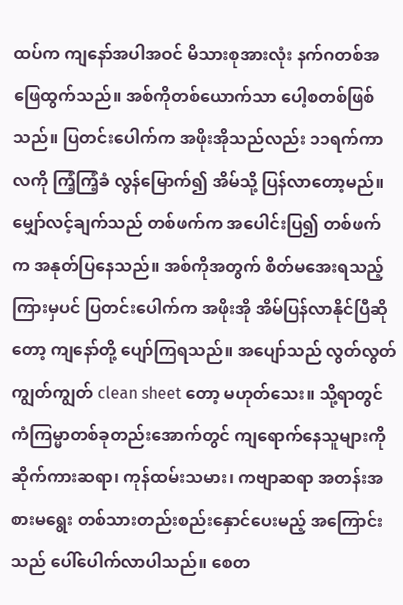ထပ်က ကျနော်အပါအဝင် မိသားစုအားလုံး နက်ဂတစ်အဖြေထွက်သည်။ အစ်ကိုတစ်ယောက်သာ ပေါ့စတစ်ဖြစ်သည်။ ပြတင်းပေါက်က အဖိုးအိုသည်လည်း ၁၁ရက်ကာလကို ကြံ့ကြံ့ခံ လွန်မြောက်၍ အိမ်သို့ ပြန်လာတော့မည်။ မျှော်လင့်ချက်သည် တစ်ဖက်က အပေါင်းပြ၍ တစ်ဖက်က အနုတ်ပြနေသည်။ အစ်ကိုအတွက် စိတ်မအေးရသည့်ကြားမှပင် ပြတင်းပေါက်က အဖိုးအို အိမ်ပြန်လာနိုင်ပြီဆိုတော့ ကျနော်တို့ ပျော်ကြရသည်။ အပျော်သည် လွတ်လွတ်ကျွတ်ကျွတ် clean sheet တော့ မဟုတ်သေး။ သို့ရာတွင် ကံကြမ္မာတစ်ခုတည်းအောက်တွင် ကျရောက်နေသူများကို ဆိုက်ကားဆရာ၊ ကုန်ထမ်းသမား၊ ကဗျာဆရာ အတန်းအစားမရွေး တစ်သားတည်းစည်းနှောင်ပေးမည့် အကြောင်းသည် ပေါ်ပေါက်လာပါသည်။ စေတ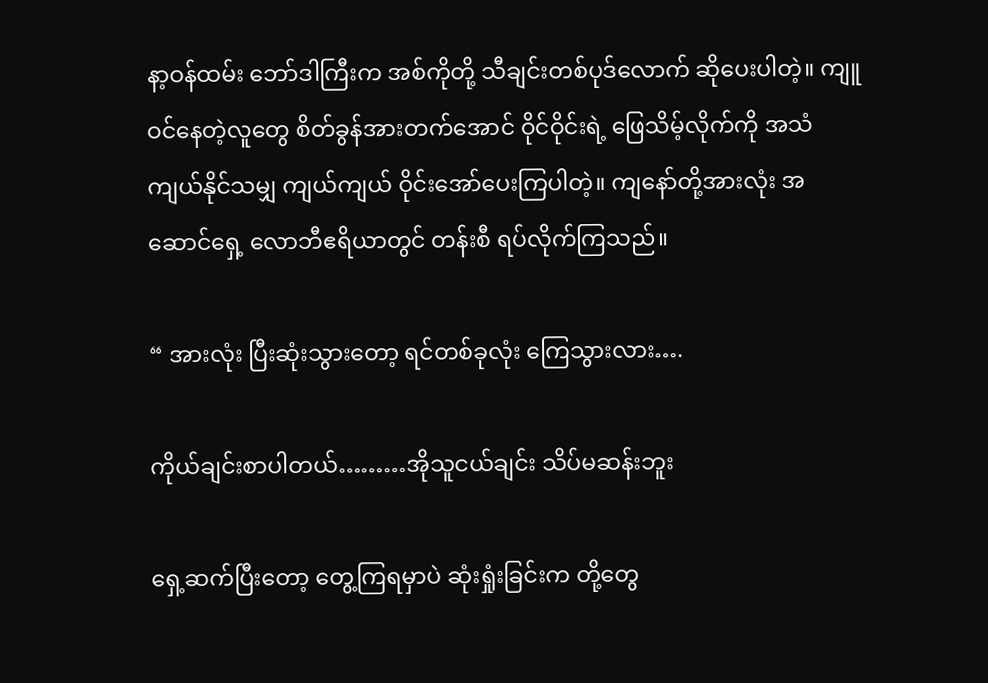နာ့ဝန်ထမ်း ဘော်ဒါကြီးက အစ်ကိုတို့ သီချင်းတစ်ပုဒ်လောက် ဆိုပေးပါတဲ့။ ကျူဝင်နေတဲ့လူတွေ စိတ်ခွန်အားတက်အောင် ဝိုင်ဝိုင်းရဲ့ ဖြေသိမ့်လိုက်ကို အသံကျယ်နိုင်သမျှ ကျယ်ကျယ် ဝိုင်းအော်ပေးကြပါတဲ့။ ကျနော်တို့အားလုံး အဆောင်ရှေ့ လောဘီဧရိယာတွင် တန်းစီ ရပ်လိုက်ကြသည်။

“ အားလုံး ပြီးဆုံးသွားတော့ ရင်တစ်ခုလုံး ကြေသွားလား….

ကိုယ်ချင်းစာပါတယ်………အိုသူငယ်ချင်း သိပ်မဆန်းဘူး

ရှေ့ဆက်ပြီးတော့ တွေ့ကြရမှာပဲ ဆုံးရှုံးခြင်းက တို့တွေ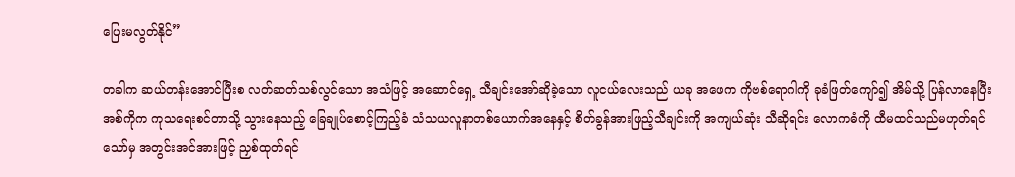ပြေးမလွတ်နိုင်”

တခါက ဆယ်တန်းအောင်ပြီးစ လတ်ဆတ်သစ်လွင်သော အသံဖြင့် အဆောင်ရှေ့ သီချင်းအော်ဆိုခဲ့သော လူငယ်လေးသည် ယခု အဖေက ကိုဗစ်ရောဂါကို ခုခံဖြတ်ကျော်၍ အိမ်သို့ ပြန်လာနေပြီး အစ်ကိုက ကုသရေးစင်တာသို့ သွားနေသည့် ခြေချုပ်စောင့်ကြည့်ခံ သံသယလူနာတစ်ယောက်အနေနှင့် စိတ်ခွန်အားဖြည့်သီချင်းကို အကျယ်ဆုံး သီဆိုရင်း လောကဓံကို ထီမထင်သည်မဟုတ်ရင်သော်မှ အတွင်းအင်အားဖြင့် ညှစ်ထုတ်ရင်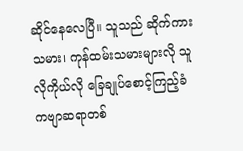ဆိုင်နေလေပြီ။ သူသည် ဆိုက်ကားသမား၊ ကုန်ထမ်းသမားများလို သူလိုကိုယ်လို ခြေချုပ်စောင့်ကြည့်ခံ ကဗျာဆရာတစ်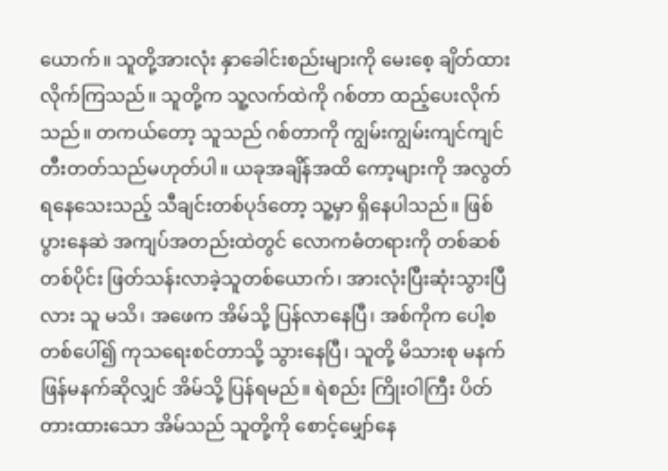ယောက်။ သူတို့အားလုံး နှာခေါင်းစည်းများကို မေးစေ့ ချိတ်ထားလိုက်ကြသည်။ သူတို့က သူ့လက်ထဲကို ဂစ်တာ ထည့်ပေးလိုက်သည်။ တကယ်တော့ သူသည် ဂစ်တာကို ကျွမ်းကျွမ်းကျင်ကျင် တီးတတ်သည်မဟုတ်ပါ။ ယခုအချိန်အထိ ကော့များကို အလွတ်ရနေသေးသည့် သီချင်းတစ်ပုဒ်တော့ သူ့မှာ ရှိနေပါသည်။ ဖြစ်ပွားနေဆဲ အကျပ်အတည်းထဲတွင် လောကဓံတရားကို တစ်ဆစ်တစ်ပိုင်း ဖြတ်သန်းလာခဲ့သူတစ်ယောက်၊ အားလုံးပြီးဆုံးသွားပြီလား သူ မသိ၊ အဖေက အိမ်သို့ ပြန်လာနေပြီ၊ အစ်ကိုက ပေါ့စတစ်ပေါ်၍ ကုသရေးစင်တာသို့ သွားနေပြီ၊ သူတို့ မိသားစု မနက်ဖြန်မနက်ဆိုလျှင် အိမ်သို့ ပြန်ရမည်။ ရဲစည်း ကြိုးဝါကြီး ပိတ်တားထားသော အိမ်သည် သူတို့ကို စောင့်မျှော်နေ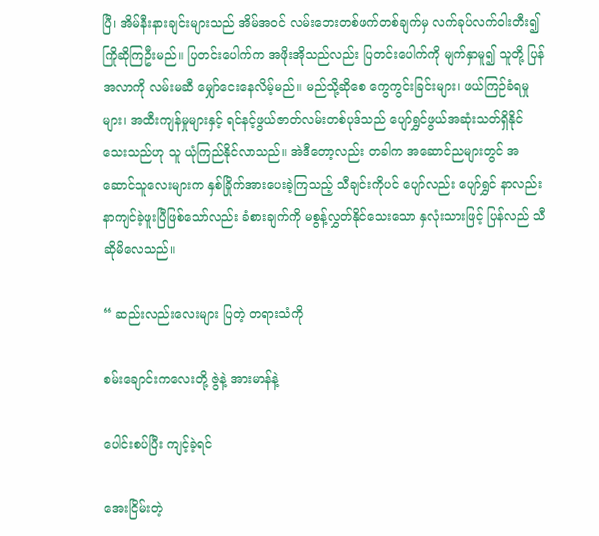ပြီ၊ အိမ်နီးနားချင်းများသည် အိမ်အဝင် လမ်းဘေးတစ်ဖက်တစ်ချက်မှ လက်ခုပ်လက်ဝါးတီး၍ ကြိုဆိုကြဦးမည်။ ပြတင်းပေါက်က အဖိုးအိုသည်လည်း ပြတင်းပေါက်ကို မျက်နှာမူ၍ သူတို့ ပြန်အလာကို လမ်းမဆီ မျှော်ငေးနေလိမ့်မည်။ မည်သို့ဆိုစေ ကွေကွင်းခြင်းများ၊ ဖယ်ကြဉ်ခံရမှုများ၊ အထီးကျန်မှုများနှင့် ရင်နင့်ဖွယ်ဇာတ်လမ်းတစ်ပုဒ်သည် ပျော်ရွှင်ဖွယ်အဆုံးသတ်ရှိနိုင်သေးသည်ဟု သူ ယုံကြည်နိုင်လာသည်။ အဲဒီတော့လည်း တခါက အဆောင်ညများတွင် အဆောင်သူလေးများက နှစ်ခြိုက်အားပေးခဲ့ကြသည့် သီချင်းကိုပင် ပျော်လည်း ပျော်ရွှင် နာလည်းနာကျင်ခဲ့ဖူးပြီဖြစ်သော်လည်း ခံစားချက်ကို မစွန့်လွှတ်နိုင်သေးသော နှလုံးသားဖြင့် ပြန်လည် သီဆိုမိလေသည်။

“ ဆည်းလည်းလေးများ ပြတဲ့ တရားသံကို

စမ်းချောင်းကလေးတို့ ဇွဲနဲ့ အားမာန်နဲ့

ပေါင်းစပ်ပြီး ကျင့်ခဲ့ရင်

အေးငြိမ်းတဲ့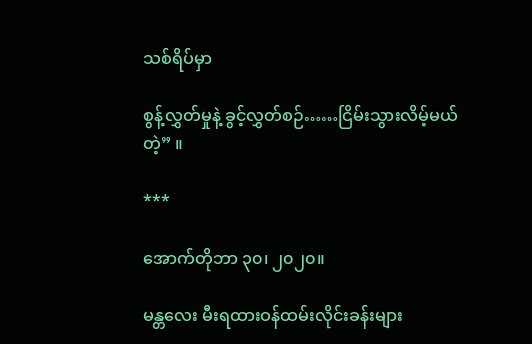သစ်ရိပ်မှာ

စွန့်လွှတ်မှုနဲ့ ခွင့်လွှတ်စဉ်……ငြိမ်းသွားလိမ့်မယ်တဲ့” ။

***

အောက်တိုဘာ ၃၀၊ ၂၀၂၀။

မန္တလေး မီးရထားဝန်ထမ်းလိုင်းခန်းများ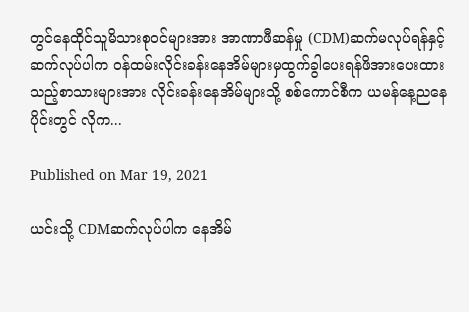တွင်နေထိုင်သူမိသားစုဝင်များအား အာဏာဖီဆန်မှု (CDM)ဆက်မလုပ်ရန်နှင့် ဆက်လုပ်ပါက ဝန်ထမ်းလိုင်းခန်းနေအိမ်များမှထွက်ခွါပေးရန်ဖိအားပေးထားသည့်စာသားများအား လိုင်းခန်းနေအိမ်များသို့ စစ်ကောင်စီက ယမန်နေ့ညနေပိုင်းတွင် လိုက...

Published on Mar 19, 2021

ယင်းသို့ CDMဆက်လုပ်ပါက နေအိမ်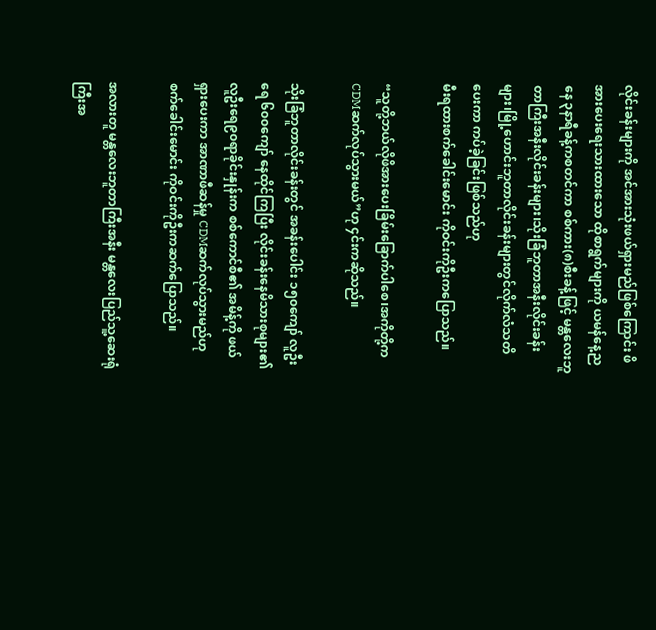လိုင်းခန်းများကို အင်အားသုံးဖယ်ရှားမည်ဖြစ်ကြောင်း ဖိအားပေးရေးသားထားသော ထိုစာရွက်များကို ယမန်နေ့ညနေ ၃နာရီခန့်ကစတင်ကာ စစ်ကား(၈)စီးခန့်ဖြင့် မန္တလေးဘူတာကြီးအနီးလိုင်းခန်းများ၊သိုးခြံဘူတာအနီးလိုင်းခန်းများ၊မြို့ဟောင်းဘူတာလိုင်းခန်းများတွင်လိုက်လံသတိပေးကာ ကပ်ခဲ့ခြင်းဖြစ်သည်ဟု
မီးရထားစက်ခေါင်းမောင်း ကိုဝင်းကိုဦးကပြောသည်။

“သူတို့ဘယ်လိုဖိအားပေးခြိမ်းခြောက်ပါစေ၊အကိုတို့က CDMဆက်လုပ်သွားမယ်”ဟု ၄င်းကဆိုသည်။

သိုးခြံဘူတာလိုင်းခန်းတွင် အခန်းပေါင်း ၁၅၀ကျော် လူဦးရေ ၆၀၀ကျော် နေထိုင်ကြပြီး လိုင်းခန်းနေမိသားစုများ၏ လူဦးရေ၉၀ရာခိုင်းနှုန်းက စစ်ကောင်စီ၏ အမိန့်ကို ဖယ်ရှားပေးကာ အာဏာဖီဆန်မှု CDMဆက်လုပ်သွားမည်ဟု စက်ခေါင်းမောင်း ကိုဝင်းကိုဦးကဆက်ပြောသည်။

အလားတူ မန္တလေးဘူတာကြီးအနီး မန္တလေးပြည်သူ့ဆေးရုံကြီးအ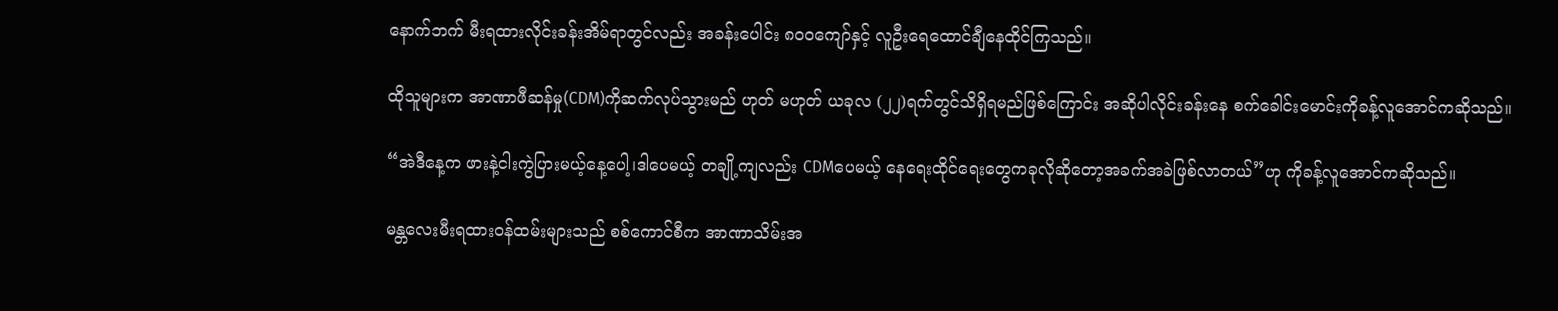နောက်ဘက် မီးရထားလိုင်းခန်းအိမ်ရာတွင်လည်း အခန်းပေါင်း ၈၀၀ကျော်နှင့် လူဦးရေထောင်ချီနေထိုင်ကြသည်။

ထိုသူများက အာဏာဖီဆန်မှု(CDM)ကိုဆက်လုပ်သွားမည် ဟုတ် မဟုတ် ယခုလ (၂၂)ရက်တွင်သိရှိရမည်ဖြစ်ကြောင်း အဆိုပါလိုင်းခန်းနေ စက်ခေါင်းမောင်းကိုခန့်လူအောင်ကဆိုသည်။

“အဲဒီနေ့က ဖားနဲ့ငါးကွဲပြားမယ့်နေ့ပေါ့၊ဒါပေမယ့် တချို့ကျလည်း CDMပေမယ့် နေရေးထိုင်ရေးတွေကခုလိုဆိုတော့အခက်အခဲဖြစ်လာတယ်”ဟု ကိုခန့်လူအောင်ကဆိုသည်။

မန္တလေးမီးရထားဝန်ထမ်းများသည် စစ်ကောင်စီက အာဏာသိမ်းအ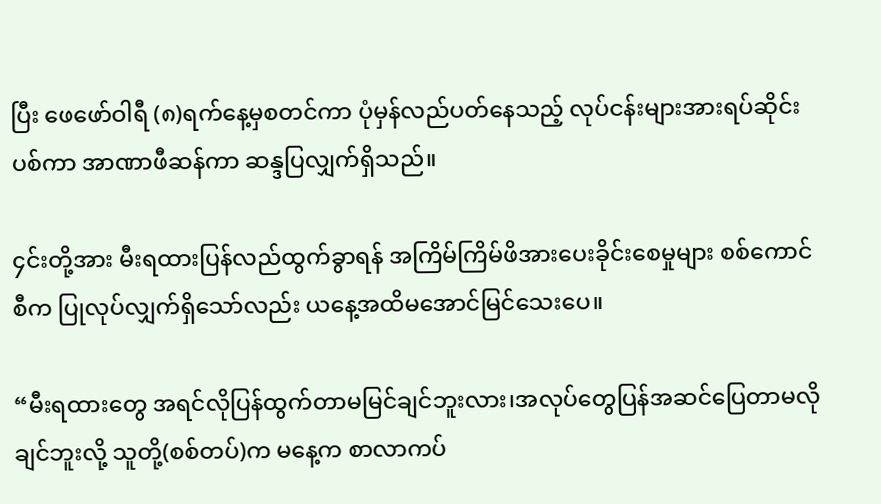ပြီး ဖေဖော်ဝါရီ (၈)ရက်နေ့မှစတင်ကာ ပုံမှန်လည်ပတ်နေသည့် လုပ်ငန်းများအားရပ်ဆိုင်းပစ်ကာ အာဏာဖီဆန်ကာ ဆန္ဒပြလျှက်ရှိသည်။

၄င်းတို့အား မီးရထားပြန်လည်ထွက်ခွာရန် အကြိမ်ကြိမ်ဖိအားပေးခိုင်းစေမှုများ စစ်ကောင်စီက ပြုလုပ်လျှက်ရှိသော်လည်း ယနေ့အထိမအောင်မြင်သေးပေ။

“မီးရထားတွေ အရင်လိုပြန်ထွက်တာမမြင်ချင်ဘူးလား၊အလုပ်တွေပြန်အဆင်ပြေတာမလိုချင်ဘူးလို့ သူတို့(စစ်တပ်)က မနေ့က စာလာကပ်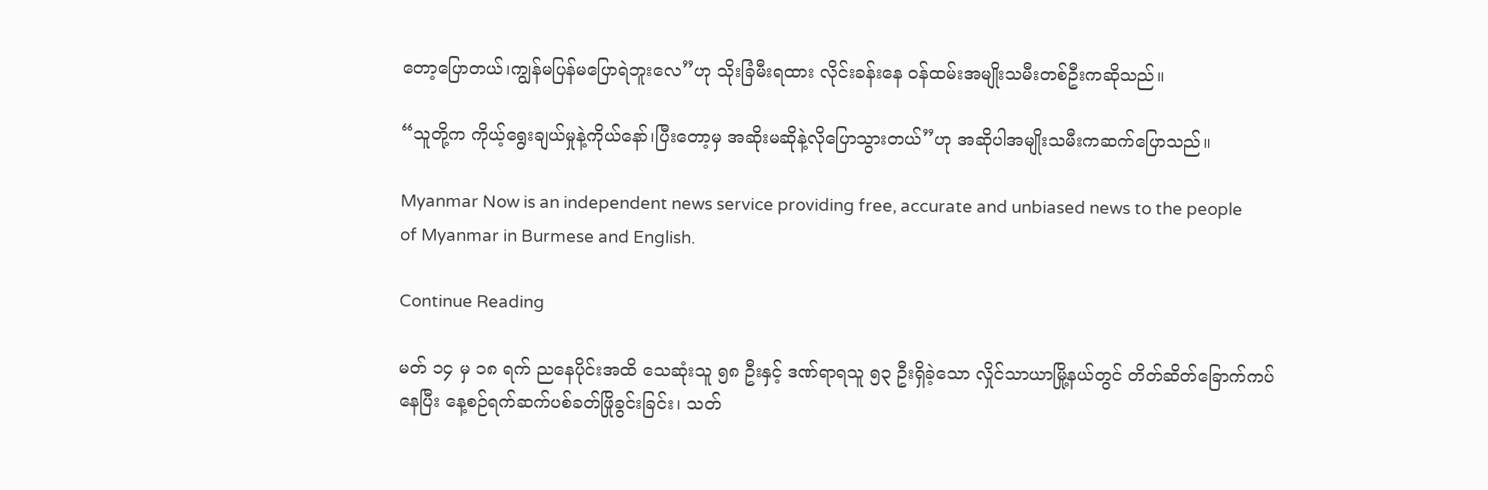တော့ပြောတယ်၊ကျွန်မပြန်မပြောရဲဘူးလေ”ဟု သိုးခြံမီးရထား လိုင်းခန်းနေ ဝန်ထမ်းအမျိုးသမီးတစ်ဦးကဆိုသည်။

“သူတို့က ကိုယ့်ရွေးချယ်မှုနဲ့ကိုယ်နော်၊ပြီးတော့မှ အဆိုးမဆိုနဲ့လိုပြောသွားတယ်”ဟု အဆိုပါအမျိုးသမီးကဆက်ပြောသည်။

Myanmar Now is an independent news service providing free, accurate and unbiased news to the people of Myanmar in Burmese and English.

Continue Reading

မတ် ၁၄ မှ ၁၈ ရက် ညနေပိုင်းအထိ သေဆုံးသူ ၅၈ ဦးနှင့် ဒဏ်ရာရသူ ၅၃ ဦးရှိခဲ့သော လှိုင်သာယာမြို့နယ်တွင် တိတ်ဆိတ်ခြောက်ကပ်နေပြီး နေ့စဉ်ရက်ဆက်ပစ်ခတ်ဖြိုခွင်းခြင်း၊ သတ်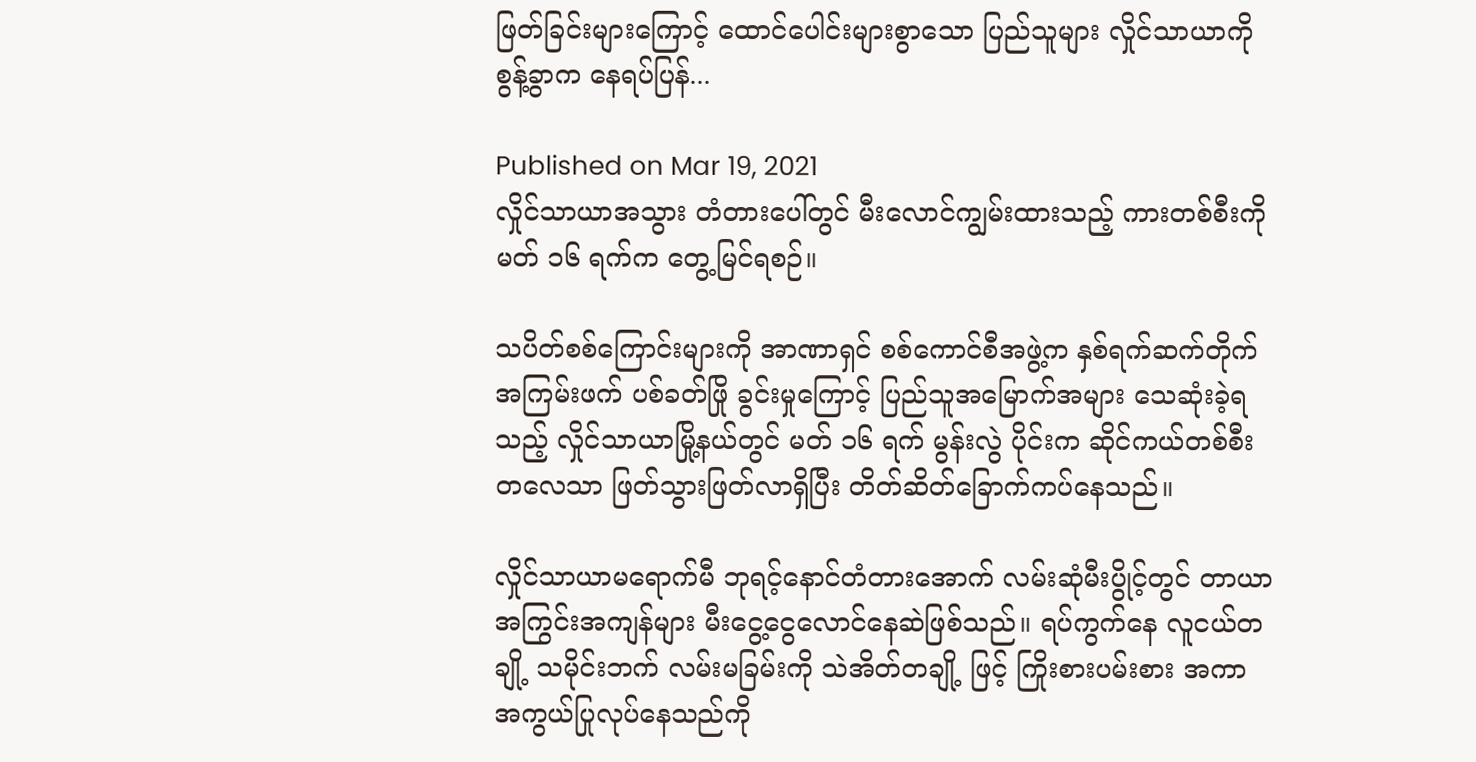ဖြတ်ခြင်းများကြောင့် ထောင်ပေါင်းများစွာသော ပြည်သူများ လှိုင်သာယာကို စွန့်ခွာက နေရပ်ပြန်...

Published on Mar 19, 2021
လှိုင်သာယာအသွား တံတားပေါ်တွင် မီးလောင်ကျွမ်းထားသည့် ကားတစ်စီးကို မတ် ၁၆ ရက်က တွေ့မြင်ရစဉ်။

သပိတ်စစ်ကြောင်းများကို အာဏာရှင် စစ်ကောင်စီအဖွဲ့က နှစ်ရက်ဆက်တိုက် အကြမ်းဖက် ပစ်ခတ်ဖြို ခွင်းမှုကြောင့် ပြည်သူအမြောက်အများ သေဆုံးခဲ့ရသည့် လှိုင်သာယာမြို့နယ်တွင် မတ် ၁၆ ရက် မွန်းလွဲ ပိုင်းက ဆိုင်ကယ်တစ်စီးတလေသာ ဖြတ်သွားဖြတ်လာရှိပြီး တိတ်ဆိတ်ခြောက်ကပ်နေသည်။

လှိုင်သာယာမရောက်မီ ဘုရင့်နောင်တံတားအောက် လမ်းဆုံမီးပွိုင့်တွင် တာယာအကြွင်းအကျန်များ မီးငွေ့ငွေလောင်နေဆဲဖြစ်သည်။ ရပ်ကွက်နေ လူငယ်တချို့ သမိုင်းဘက် လမ်းမခြမ်းကို သဲအိတ်တချို့ ဖြင့် ကြိုးစားပမ်းစား အကာအကွယ်ပြုလုပ်နေသည်ကို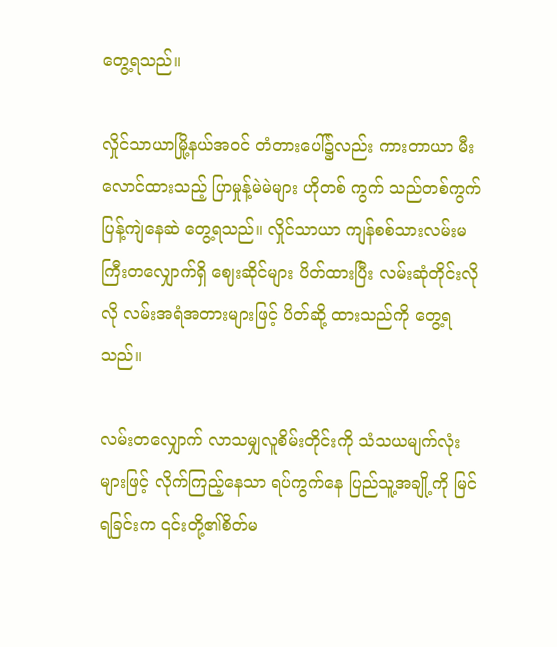တွေ့ရသည်။

လှိုင်သာယာမြို့နယ်အဝင် တံတားပေါ်၌လည်း ကားတာယာ မီးလောင်ထားသည့် ပြာမှုန့်မဲမဲများ ဟိုတစ် ကွက် သည်တစ်ကွက် ပြန့်ကျဲနေဆဲ တွေ့ရသည်။ လှိုင်သာယာ ကျန်စစ်သားလမ်းမကြီးတလျှောက်ရှိ ဈေးဆိုင်များ ပိတ်ထားပြီး လမ်းဆုံတိုင်းလိုလို လမ်းအရံအတားများဖြင့် ပိတ်ဆို့ ထားသည်ကို တွေ့ရ သည်။

လမ်းတလျှောက် လာသမျှလူစိမ်းတိုင်းကို သံသယမျက်လုံးများဖြင့် လိုက်ကြည့်နေသာ ရပ်ကွက်နေ ပြည်သူ့အချို့ကို မြင်ရခြင်းက ၎င်းတို့၏စိတ်မ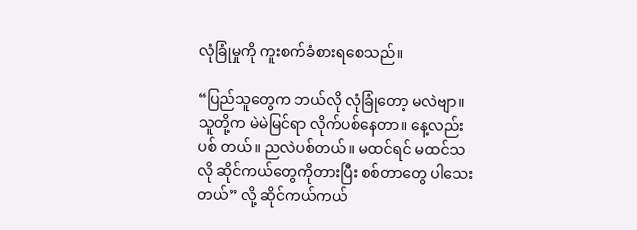လုံခြုံမှုကို ကူးစက်ခံစားရစေသည်။

“ပြည်သူတွေက ဘယ်လို လုံခြုံတော့ မလဲဗျာ။ သူတို့က မဲမဲမြင်ရာ လိုက်ပစ်နေတာ။ နေ့လည်း ပစ် တယ်။ ညလဲပစ်တယ်။ မထင်ရင် မထင်သလို ဆိုင်ကယ်တွေကိုတားပြီး စစ်တာတွေ ပါသေးတယ်” လို့ ဆိုင်ကယ်ကယ်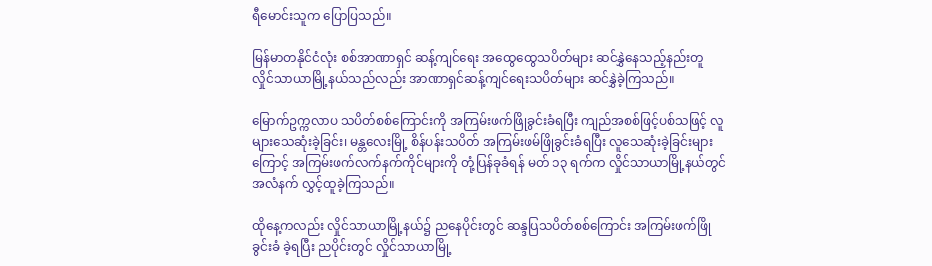ရီမောင်းသူက ပြောပြသည်။

မြန်မာတနိုင်ငံလုံး စစ်အာဏာရှင် ဆန့်ကျင်ရေး အထွေထွေသပိတ်များ ဆင်နွှဲနေသည့်နည်းတူ လှိုင်သာယာမြို့နယ်သည်လည်း အာဏာရှင်ဆန့်ကျင်ရေးသပိတ်များ ဆင်နွှဲခဲ့ကြသည်။

မြောက်ဥက္ကလာပ သပိတ်စစ်ကြောင်းကို အကြမ်းဖက်ဖြိုခွင်းခံရပြီး ကျည်အစစ်ဖြင့်ပစ်သဖြင့် လူများသေဆုံးခဲ့ခြင်း၊ မန္တလေးမြို့ စိန်ပန်းသပိတ် အကြမ်းဖမ်ဖြိုခွင်းခံရပြီး လူသေဆုံးခဲ့ခြင်းများကြောင့် အကြမ်းဖက်လက်နက်ကိုင်များကို တုံ့ပြန်ခုခံရန် မတ် ၁၃ ရက်က လှိုင်သာယာမြို့နယ်တွင် အလံနက် လွှင့်ထူခဲ့ကြသည်။

ထိုနေ့ကလည်း လှိုင်သာယာမြို့နယ်၌ ညနေပိုင်းတွင် ဆန္ဒပြသပိတ်စစ်ကြောင်း အကြမ်းဖက်ဖြိုခွင်းခံ ခဲ့ရပြီး ညပိုင်းတွင် လှိုင်သာယာမြို့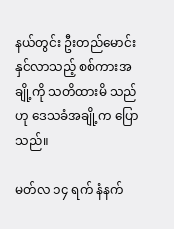နယ်တွင်း ဦးတည်မောင်းနှင်လာသည့် စစ်ကားအချို့ကို သတိထားမိ သည်ဟု ဒေသခံအချို့က ပြောသည်။

မတ်လ ၁၄ ရက် နံနက်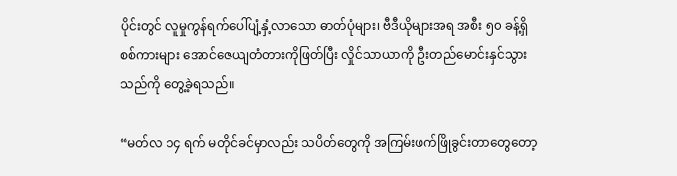ပိုင်းတွင် လူမှုကွန်ရက်ပေါ်ပျံ့နှံ့လာသော ဓာတ်ပုံများ၊ ဗီဒီယိုများအရ အစီး ၅၀ ခန့်ရှိ စစ်ကားများ အောင်ဇေယျတံတားကိုဖြတ်ပြီး လှိုင်သာယာကို ဦးတည်မောင်းနှင်သွားသည်ကို တွေ့ခဲ့ရသည်။

“မတ်လ ၁၄ ရက် မတိုင်ခင်မှာလည်း သပိတ်တွေကို အကြမ်းဖက်ဖြိုခွင်းတာတွေတော့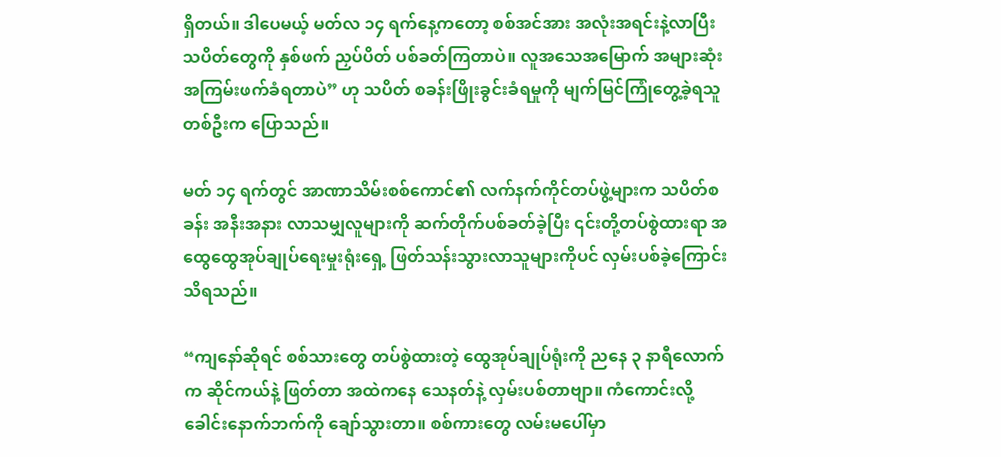ရှိတယ်။ ဒါပေမယ့် မတ်လ ၁၄ ရက်နေ့ကတော့ စစ်အင်အား အလုံးအရင်းနဲ့လာပြီး သပိတ်တွေကို နှစ်ဖက် ညှပ်ပိတ် ပစ်ခတ်ကြတာပဲ။ လူအသေအမြောက် အများဆုံး အကြမ်းဖက်ခံရတာပဲ” ဟု သပိတ် စခန်းဖြိုးခွင်းခံရမှုကို မျက်မြင်ကြုံတွေ့ခဲ့ရသူတစ်ဦးက ပြောသည်။

မတ် ၁၄ ရက်တွင် အာဏာသိမ်းစစ်ကောင်၏ လက်နက်ကိုင်တပ်ဖွဲ့များက သပိတ်စခန်း အနီးအနား လာသမျှလူများကို ဆက်တိုက်ပစ်ခတ်ခဲ့ပြီး ၎င်းတို့တပ်စွဲထားရာ အထွေထွေအုပ်ချုပ်ရေးမှုးရုံးရှေ့ ဖြတ်သန်းသွားလာသူများကိုပင် လှမ်းပစ်ခဲ့ကြောင်း သိရသည်။

“ကျနော်ဆိုရင် စစ်သားတွေ တပ်စွဲထားတဲ့ ထွေအုပ်ချုပ်ရုံးကို ညနေ ၃ နာရီလောက်က ဆိုင်ကယ်နဲ့ ဖြတ်တာ အထဲကနေ သေနတ်နဲ့ လှမ်းပစ်တာဗျာ။ ကံကောင်းလို့ ခေါင်းနောက်ဘက်ကို ချော်သွားတာ။ စစ်ကားတွေ လမ်းမပေါ်မှာ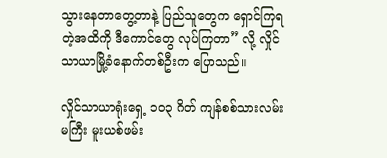သွားနေတာတွေ့တာနဲ့ ပြည်သူတွေက ရှောင်ကြရတဲ့အထိကို ဒီကောင်တွေ လုပ်ကြတာ” လို့ လှိုင်သာယာမြို့ခံနောက်တစ်ဦးက ပြောသည်။

လှိုင်သာယာရုံးရှေ့ ၁၀၃ ဂိတ် ကျန်စစ်သားလမ်းမကြီး မူးယစ်ဖမ်း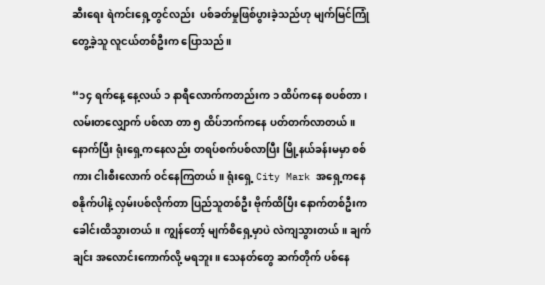ဆီးရေး ရဲကင်းရှေ့တွင်လည်း  ပစ်ခတ်မှုဖြစ်ပွားခဲ့သည်ဟု မျက်မြင်ကြုံတွေ့ခဲ့သူ လူငယ်တစ်ဦးက ပြောသည်။

“၁၄ ရက်နေ့ နေ့လယ် ၁ နာရီလောက်ကတည်းက ၁ ထိပ်ကနေ စပစ်တာ၊ လမ်းတလျှောက် ပစ်လာ တာ ၅ ထိပ်ဘက်ကနေ ပတ်တက်လာတယ်။ နောက်ပြီး ရုံးရှေ့ကနေလည်း တရပ်စက်ပစ်လာပြီး မြို့နယ်ခန်းမမှာ စစ်ကား ငါးစီးလောက် ဝင်နေကြတယ်။ ရုံးရှေ့ City Mark အရှေ့ကနေ စနိုက်ပါနဲ့ လှမ်းပစ်လိုက်တာ ပြည်သူတစ်ဦး ဗိုက်ထိပြီး နောက်တစ်ဦးက ခေါင်းထိသွားတယ်။ ကျွန်တော့် မျက်စိရှေ့မှာပဲ လဲကျသွားတယ်။ ချက်ချင်း အလောင်းကောက်လို့ မရဘူး။ သေနတ်တွေ ဆက်တိုက် ပစ်နေ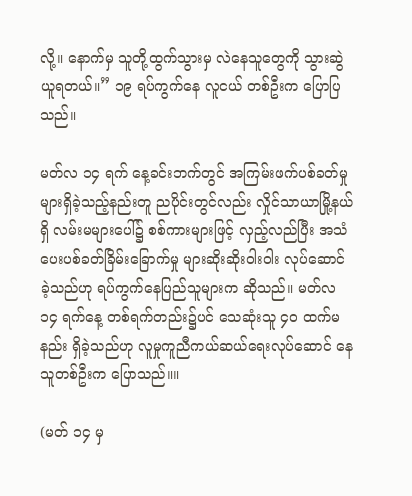လို့။ နောက်မှ သူတို့ထွက်သွားမှ လဲနေသူတွေကို သွားဆွဲယူရတယ်။” ၁၉ ရပ်ကွက်နေ လူငယ် တစ်ဦးက ပြောပြသည်။

မတ်လ ၁၄ ရက် နေ့ခင်းဘက်တွင် အကြမ်းဖက်ပစ်ခတ်မှုများရှိခဲ့သည့်နည်းတူ ညပိုင်းတွင်လည်း လှိုင်သာယာမြို့နယ်ရှိ လမ်းမများပေါ်၌ စစ်ကားများဖြင့် လှည့်လည်ပြီး အသံပေးပစ်ခတ်ခြိမ်းခြောက်မှု များဆိုးဆိုးဝါးဝါး လုပ်ဆောင်ခဲ့သည်ဟု ရပ်ကွက်နေပြည်သူများက ဆိုသည်။ မတ်လ ၁၄ ရက်နေ့ တစ်ရက်တည်း၌ပင် သေဆုံးသူ ၄၀ ထက်မနည်း ရှိခဲ့သည်ဟု လူမှုကူညီကယ်ဆယ်ရေးလုပ်ဆောင် နေသူတစ်ဦးက ပြောသည်။။

(မတ် ၁၄ မှ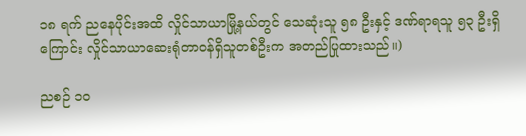၁၈ ရက် ညနေပိုင်းအထိ လှိုင်သာယာမြို့နယ်တွင် သေဆုံးသူ ၅၈ ဦးနှင့် ဒဏ်ရာရသူ ၅၃ ဦးရှိကြောင်း လှိုင်သာယာဆေးရုံတာဝန်ရှိသူတစ်ဦးက အတည်ပြုထားသည်။)

ညစဉ် ၁၀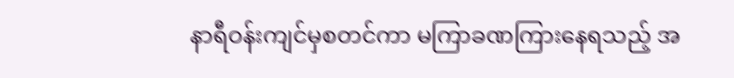နာရီဝန်းကျင်မှစတင်ကာ မကြာခဏကြားနေရသည့် အ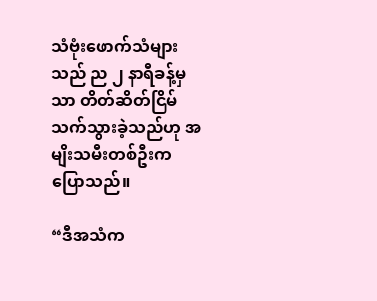သံဗုံးဖောက်သံများသည် ည ၂ နာရီခန့်မှသာ တိတ်ဆိတ်ငြိမ်သက်သွားခဲ့သည်ဟု အမျိးသမီးတစ်ဦးက ပြောသည်။

“ဒီအသံက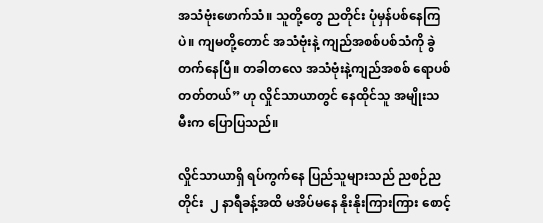အသံဗုံးဖောက်သံ။ သူတို့တွေ ညတိုင်း ပုံမှန်ပစ်နေကြပဲ။ ကျမတို့တောင် အသံဗုံးနဲ့ ကျည်အစစ်ပစ်သံကို ခွဲတက်နေပြီ။ တခါတလေ အသံဗုံးနဲ့ကျည်အစစ် ရောပစ်တတ်တယ်” ဟု လှိုင်သာယာတွင် နေထိုင်သူ အမျိုးသမီးက ပြောပြသည်။

လှိုင်သာယာရှိ ရပ်ကွက်နေ ပြည်သူများသည် ညစဉ်ညတိုင်း  ၂ နာရီခန့်အထိ မအိပ်မနေ နိုးနိုးကြားကြား စောင့်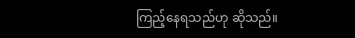ကြည့်နေရသည်ဟု ဆိုသည်။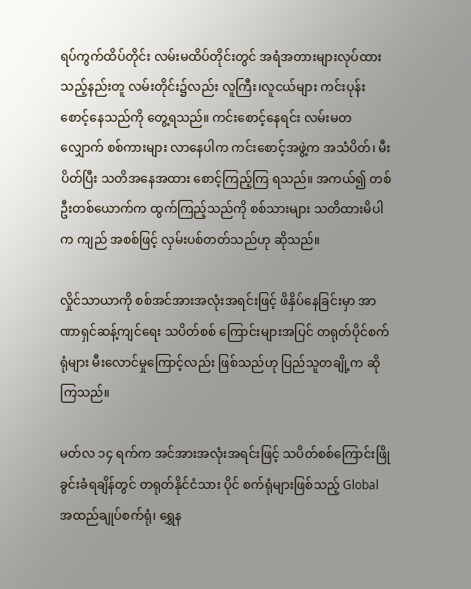ရပ်ကွက်ထိပ်တိုင်း လမ်းမထိပ်တိုင်းတွင် အရံအတားများလုပ်ထားသည့်နည်းတူ လမ်းတိုင်း၌လည်း လူကြီး၊လူငယ်များ ကင်းပုန်းစောင့်နေသည်ကို တွေ့ရသည်။ ကင်းစောင့်နေရင်း လမ်းမတလျှောက် စစ်ကားများ လာနေပါက ကင်းစောင့်အဖွဲ့က အသံပိတ်၊ မီးပိတ်ပြီး သတိအနေအထား စောင့်ကြည့်ကြ ရသည်။ အကယ်၍ တစ်ဦးတစ်ယောက်က ထွက်ကြည့်သည်ကို စစ်သားများ သတိထားမိပါက ကျည် အစစ်ဖြင့် လှမ်းပစ်တတ်သည်ဟု ဆိုသည်။

လှိုင်သာယာကို စစ်အင်အားအလုံးအရင်းဖြင့် ဖိနှိပ်နေခြင်းမှာ အာဏာရှင်ဆန့်ကျင်ရေး သပိတ်စစ် ကြောင်းများအပြင် တရုတ်ပိုင်စက်ရုံများ မီးလောင်မှုကြောင့်လည်း ဖြစ်သည်ဟု ပြည်သူတချို့က ဆိုကြသည်။

မတ်လ ၁၄ ရက်က အင်အားအလုံးအရင်းဖြင့် သပိတ်စစ်ကြောင်းဖြိုခွင်းခံရချိန်တွင် တရုတ်နိုင်ငံသား ပိုင် စက်ရုံများဖြစ်သည့် Global အထည်ချုပ်စက်ရုံ၊ ရွှေန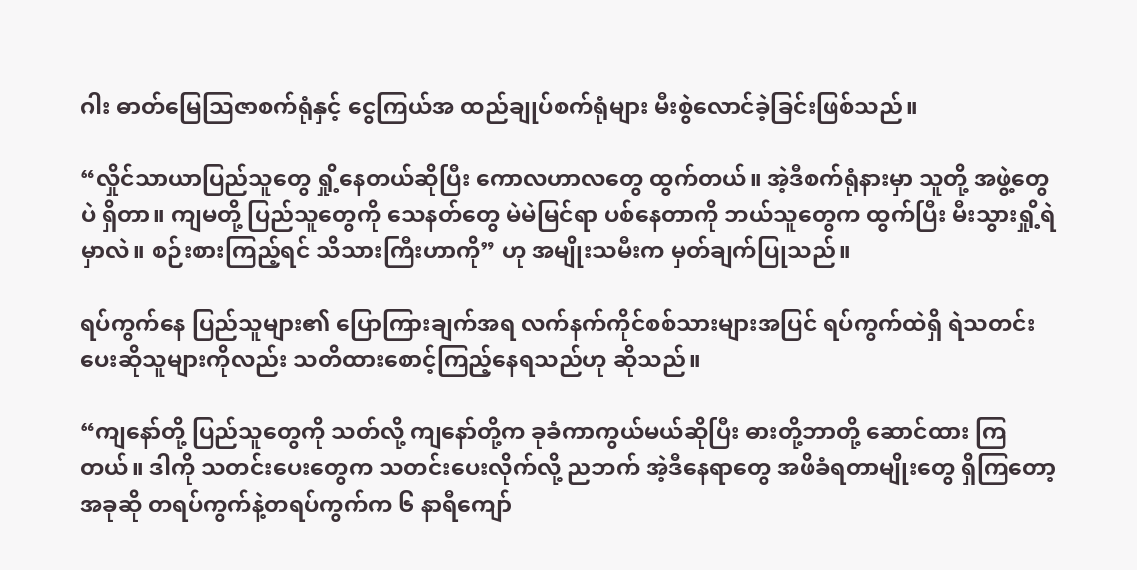ဂါး ဓာတ်မြေသြဇာစက်ရုံနှင့် ငွေကြယ်အ ထည်ချုပ်စက်ရုံများ မီးစွဲလောင်ခဲ့ခြင်းဖြစ်သည်။

“လှိုင်သာယာပြည်သူတွေ ရှို့နေတယ်ဆိုပြီး ကောလဟာလတွေ ထွက်တယ်။ အဲ့ဒီစက်ရုံနားမှာ သူတို့ အဖွဲ့တွေပဲ ရှိတာ။ ကျမတို့ ပြည်သူတွေကို သေနတ်တွေ မဲမဲမြင်ရာ ပစ်နေတာကို ဘယ်သူတွေက ထွက်ပြီး မီးသွားရှို့ရဲမှာလဲ။ စဉ်းစားကြည့်ရင် သိသားကြီးဟာကို” ဟု အမျိုးသမီးက မှတ်ချက်ပြုသည်။

ရပ်ကွက်နေ ပြည်သူများ၏ ပြောကြားချက်အရ လက်နက်ကိုင်စစ်သားများအပြင် ရပ်ကွက်ထဲရှိ ရဲသတင်းပေးဆိုသူများကိုလည်း သတိထားစောင့်ကြည့်နေရသည်ဟု ဆိုသည်။

“ကျနော်တို့ ပြည်သူတွေကို သတ်လို့ ကျနော်တို့က ခုခံကာကွယ်မယ်ဆိုပြီး ဓားတို့ဘာတို့ ဆောင်ထား ကြတယ်။ ဒါကို သတင်းပေးတွေက သတင်းပေးလိုက်လို့ ညဘက် အဲ့ဒီနေရာတွေ အဖိခံရတာမျိုးတွေ ရှိကြတော့ အခုဆို တရပ်ကွက်နဲ့တရပ်ကွက်က ၆ နာရီကျော်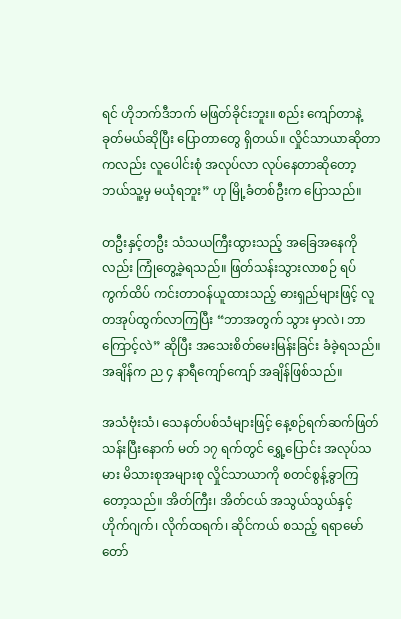ရင် ဟိုဘက်ဒီဘက် မဖြတ်ခိုင်းဘူး။ စည်း ကျော်တာနဲ့ ခုတ်မယ်ဆိုပြီး ပြောတာတွေ ရှိတယ်။ လှိုင်သာယာဆိုတာကလည်း လူပေါင်းစုံ အလုပ်လာ လုပ်နေတာဆိုတော့ ဘယ်သူ့မှ မယုံရဘူး” ဟု မြို့ခံတစ်ဦးက ပြောသည်။

တဦးနှင့်တဦး သံသယကြီးထွားသည့် အခြေအနေကိုလည်း ကြုံတွေ့ခဲ့ရသည်။ ဖြတ်သန်းသွားလာစဉ် ရပ်ကွက်ထိပ် ကင်းတာဝန်ယူထားသည့် ဓားရှည်များဖြင့် လူတအုပ်ထွက်လာကြပြီး “ဘာအတွက် သွား မှာလဲ၊ ဘာကြောင့်လဲ” ဆိုပြီး အသေးစိတ်မေးမြန်းခြင်း ခံခဲ့ရသည်။ အချိန်က ည ၄ နာရီကျော်ကျော် အချိန်ဖြစ်သည်။

အသံဗုံးသံ၊ သေနတ်ပစ်သံများဖြင့် နေ့စဉ်ရက်ဆက်ဖြတ်သန်းပြီးနောက် မတ် ၁၇ ရက်တွင် ရွှေ့ပြောင်း အလုပ်သမား မိသားစုအများစု လှိုင်သာယာကို စတင်စွန့်ခွာကြတော့သည်။ အိတ်ကြီး၊ အိတ်ငယ် အသွယ်သွယ်နှင့် ဟိုက်ဂျက်၊ လိုက်ထရက်၊ ဆိုင်ကယ် စသည့် ရရာမော်တော်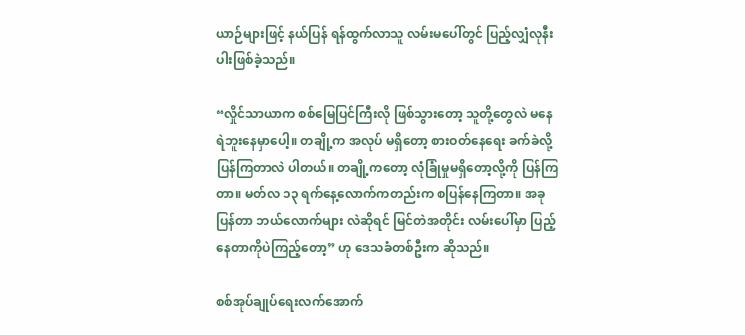ယာဉ်များဖြင့် နယ်ပြန် ရန်ထွက်လာသူ လမ်းမပေါ်တွင် ပြည့်လျှံလုနီးပါးဖြစ်ခဲ့သည်။

“လှိုင်သာယာက စစ်မြေပြင်ကြီးလို ဖြစ်သွားတော့ သူတို့တွေလဲ မနေရဲဘူးနေမှာပေါ့။ တချို့က အလုပ် မရှိတော့ စားဝတ်နေရေး ခက်ခဲလို့ ပြန်ကြတာလဲ ပါတယ်။ တချို့ကတော့ လုံခြုံမှုမရှိတော့လို့ကို ပြန်ကြတာ။ မတ်လ ၁၃ ရက်နေ့လောက်ကတည်းက စပြန်နေကြတာ။ အခု ပြန်တာ ဘယ်လောက်များ လဲဆိုရင် မြင်တဲအတိုင်း လမ်းပေါ်မှာ ပြည့်နေတာကိုပဲကြည့်တော့” ဟု ဒေသခံတစ်ဦးက ဆိုသည်။

စစ်အုပ်ချုပ်ရေးလက်အောက်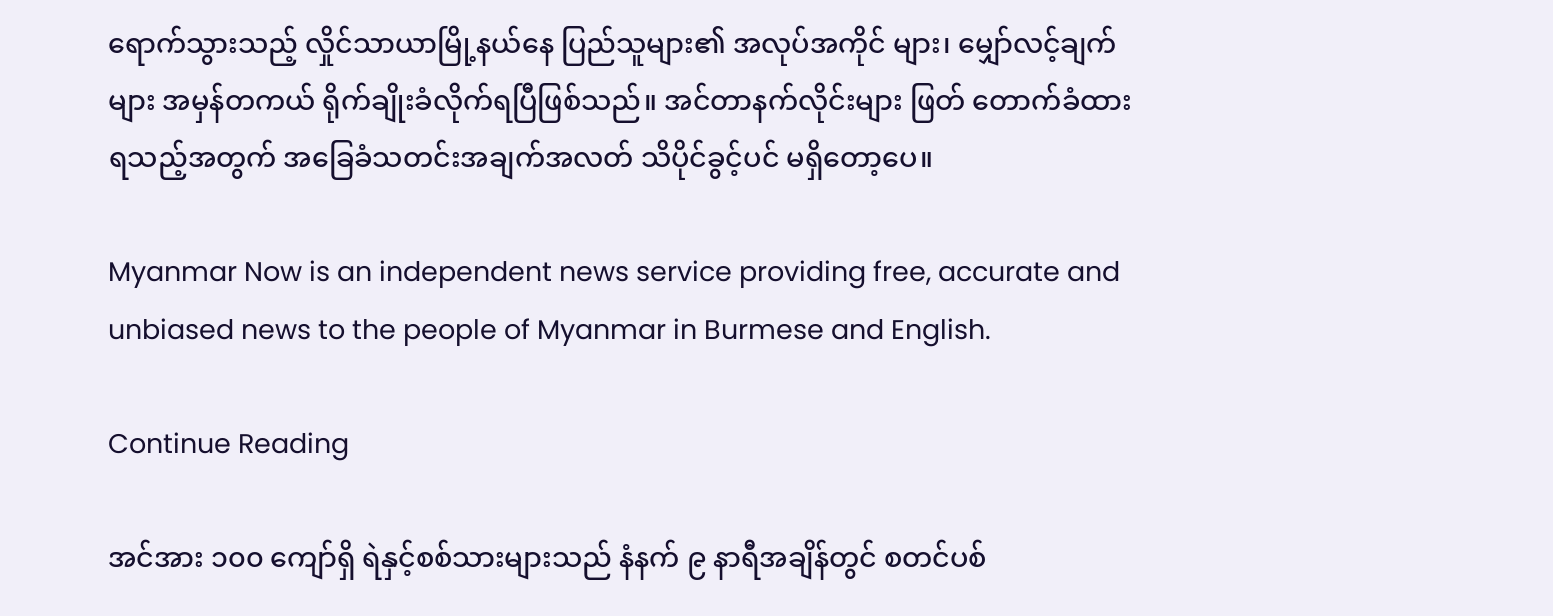ရောက်သွားသည့် လှိုင်သာယာမြို့နယ်နေ ပြည်သူများ၏ အလုပ်အကိုင် များ၊ မျှော်လင့်ချက်များ အမှန်တကယ် ရိုက်ချိုးခံလိုက်ရပြီဖြစ်သည်။ အင်တာနက်လိုင်းများ ဖြတ် တောက်ခံထားရသည့်အတွက် အခြေခံသတင်းအချက်အလတ် သိပိုင်ခွင့်ပင် မရှိတော့ပေ။

Myanmar Now is an independent news service providing free, accurate and unbiased news to the people of Myanmar in Burmese and English.

Continue Reading

အင်အား ၁၀၀ ကျော်ရှိ ရဲနှင့်စစ်သားများသည် နံနက် ၉ နာရီအချိန်တွင် စတင်ပစ်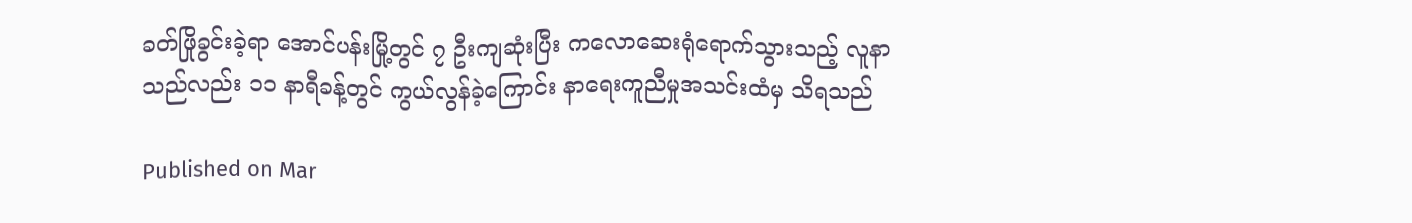ခတ်ဖြိုခွင်းခဲ့ရာ အောင်ပန်းမြို့တွင် ၇ ဦးကျဆုံးပြီး ကလောဆေးရုံရောက်သွားသည့် လူနာသည်လည်း ၁၁ နာရီခန့်တွင် ကွယ်လွန်ခဲ့ကြောင်း နာရေးကူညီမှုအသင်းထံမှ သိရသည်

Published on Mar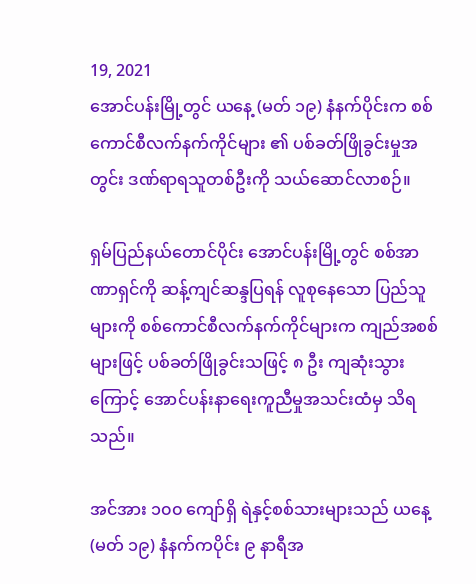19, 2021
အောင်ပန်းမြို့တွင် ယနေ့ (မတ် ၁၉) နံနက်ပိုင်းက စစ်ကောင်စီလက်နက်ကိုင်များ ၏ ပစ်ခတ်ဖြိုခွင်းမှုအတွင်း ဒဏ်ရာရသူတစ်ဦးကို သယ်ဆောင်လာစဉ်။

ရှမ်ပြည်နယ်တောင်ပိုင်း အောင်ပန်းမြို့တွင် စစ်အာဏာရှင်ကို ဆန့်ကျင်ဆန္ဒပြရန် လူစုနေသော ပြည်သူများကို စစ်ကောင်စီလက်နက်ကိုင်များက ကျည်အစစ်များဖြင့် ပစ်ခတ်ဖြိုခွင်းသဖြင့် ၈ ဦး ကျဆုံးသွားကြောင့် အောင်ပန်းနာရေးကူညီမှုအသင်းထံမှ သိရသည်။

အင်အား ၁၀၀ ကျော်ရှိ ရဲနှင့်စစ်သားများသည် ယနေ့ (မတ် ၁၉) နံနက်ကပိုင်း ၉ နာရီအ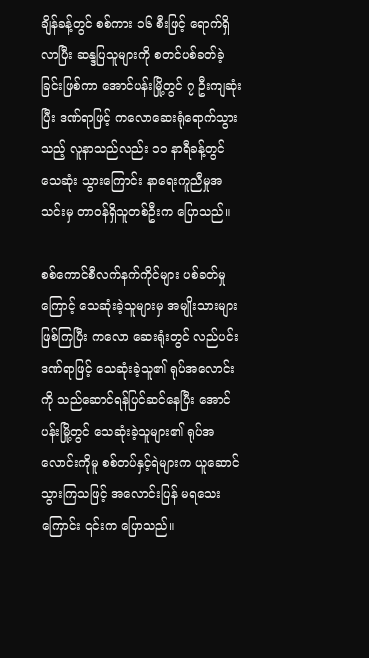ချိန်ခန့်တွင် စစ်ကား ၁၆ စီးဖြင့် ရောက်ရှိလာပြီး ဆန္ဒပြသူများကို စတင်ပစ်ခတ်ခဲ့ခြင်းဖြစ်ကာ အောင်ပန်းမြို့တွင် ၇ ဦးကျဆုံးပြီး ဒဏ်ရာဖြင့် ကလောဆေးရုံရောက်သွားသည့် လူနာသည်လည်း ၁၁ နာရီခန့်တွင် သေဆုံး သွားကြောင်း နာရေးကူညီမှုအသင်းမှ တာဝန်ရှိသူတစ်ဦးက ပြောသည်။

စစ်ကောင်စီလက်နက်ကိုင်များ ပစ်ခတ်မှုကြောင့် သေဆုံးခဲ့သူများမှ အမျိုးသားများဖြစ်ကြပြီး ကလော ဆေးရုံးတွင် လည်ပင်းဒဏ်ရာဖြင့် သေဆုံးခဲ့သူ၏ ရုပ်အလောင်းကို သည်ဆောင်ရန်ပြင်ဆင်နေပြီး အောင်ပန်းမြို့တွင် သေဆုံးခဲ့သူများ၏ ရုပ်အလောင်းကိုမူ စစ်တပ်နှင့်ရဲများက ယူဆောင်သွားကြသဖြင့် အလောင်းပြန် မရသေးကြောင်း ၎င်းက ပြောသည်။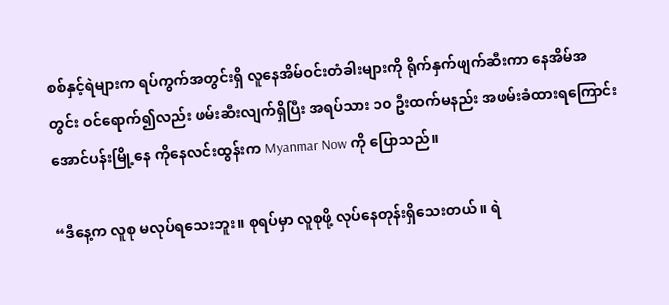စစ်နှင့်ရဲများက ရပ်ကွက်အတွင်းရှိ လူနေအိမ်ဝင်းတံခါးများကို ရိုက်နှက်ဖျက်ဆီးကာ နေအိမ်အတွင်း ဝင်ရောက်၍လည်း ဖမ်းဆီးလျက်ရှိပြီး အရပ်သား ၁၀ ဦးထက်မနည်း အဖမ်းခံထားရကြောင်း အောင်ပန်းမြို့နေ ကိုနေလင်းထွန်းက Myanmar Now ကို ပြောသည်။

“ဒီနေ့က လူစု မလုပ်ရသေးဘူး။ စုရပ်မှာ လူစုဖို့ လုပ်နေတုန်းရှိသေးတယ်။ ရဲ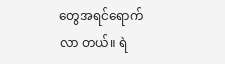တွေအရင်ရောက်လာ တယ်။ ရဲ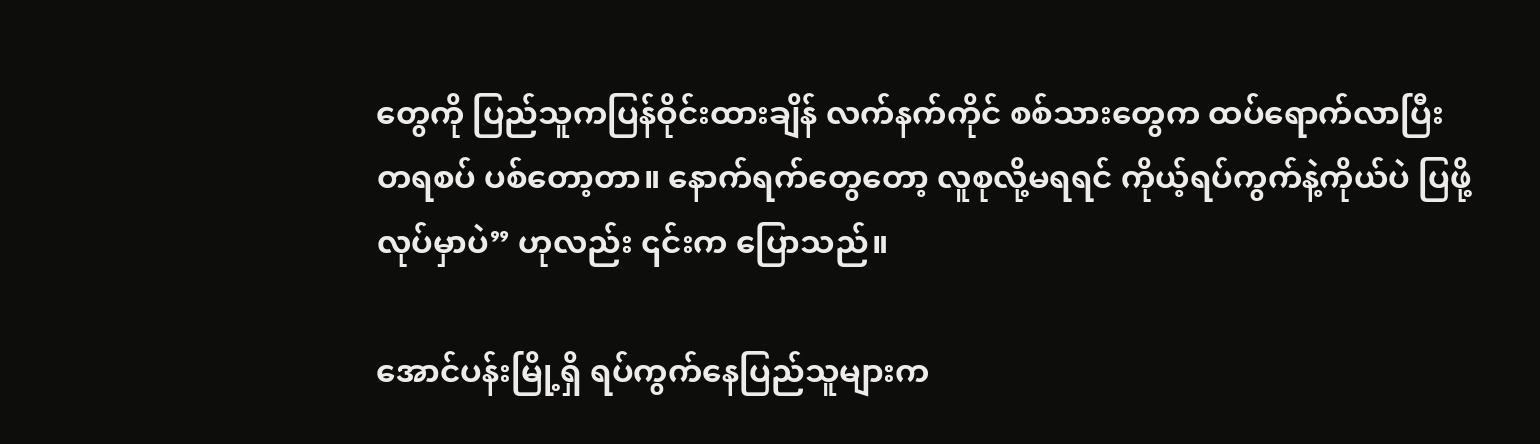တွေကို ပြည်သူကပြန်ဝိုင်းထားချိန် လက်နက်ကိုင် စစ်သားတွေက ထပ်ရောက်လာပြီး တရစပ် ပစ်တော့တာ။ နောက်ရက်တွေတော့ လူစုလို့မရရင် ကိုယ့်ရပ်ကွက်နဲ့ကိုယ်ပဲ ပြဖို့လုပ်မှာပဲ” ဟုလည်း ၎င်းက ပြောသည်။

အောင်ပန်းမြို့ရှိ ရပ်ကွက်နေပြည်သူများက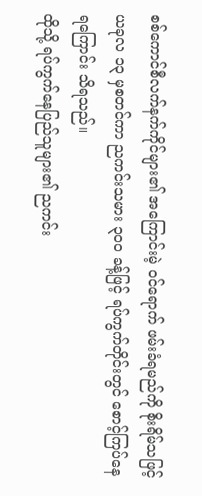စစ်ကောင်စီလက်နက်ကိုင်များ၏ အကြောင်းမဲ့ ဝင်ရောက် ဖမ်းခံရမည်ကို စိုးရိမ်သဖြင့် ယခုလ ၁၃ မှစတင်ကာ ညကင်းသမား ၃၀၀ ခန့်ဖြင့် ရပ်ကွက်တိုင်းတွင် စောင့်ကြပ်နေရကြောင်း သိရသည်။
ထိုသို့ ရပ်ကွက်နေပြည်သူများ၏ ညကင်း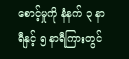စောင့်မှုကို နံနက် ၃ နာရီနှင့် ၅ နာရီကြားတွင်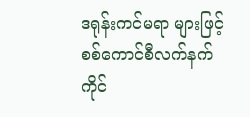ဒရုန်းကင်မရာ များဖြင့် စစ်ကောင်စီလက်နက်ကိုင်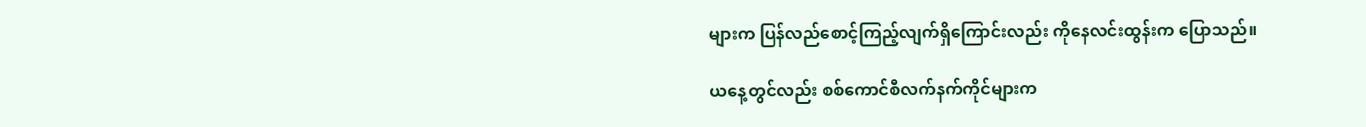များက ပြန်လည်စောင့်ကြည့်လျက်ရှိကြောင်းလည်း ကိုနေလင်းထွန်းက ပြောသည်။

ယနေ့တွင်လည်း စစ်ကောင်စီလက်နက်ကိုင်များက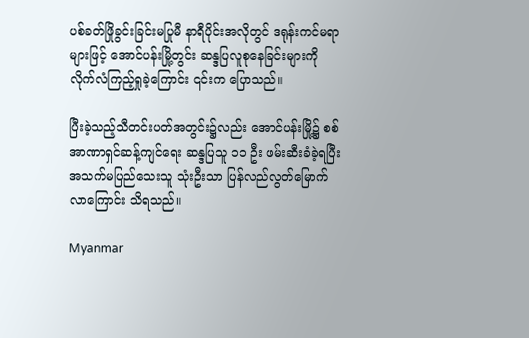ပစ်ခတ်ဖြိုခွင်းခြင်းမပြုမီ နာရီပိုင်းအလိုတွင် ဒရုန်းကင်မရာများဖြင့် အောင်ပန်းမြို့တွင်း ဆန္ဒပြလူစုနေခြင်းများကို လိုက်လံကြည့်ရှုခဲ့ကြောင်း ၎င်းက ပြောသည်။

ပြီးခဲ့သည့်သီတင်းပတ်အတွင်း၌လည်း အောင်ပန်းမြို့၌ စစ်အာဏာရှင်ဆန့်ကျင်ရေး ဆန္ဒပြသူ ၁၁ ဦး ဖမ်းဆီးခံခဲ့ရပြီး အသက်မပြည်သေးသူ သုံးဦးသာ ပြန်လည်လွတ်မြောက်လာကြောင်း သိရသည်။

Myanmar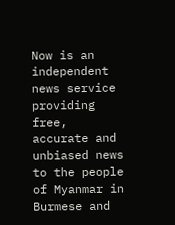Now is an independent news service providing free, accurate and unbiased news to the people of Myanmar in Burmese and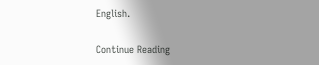English.

Continue Reading